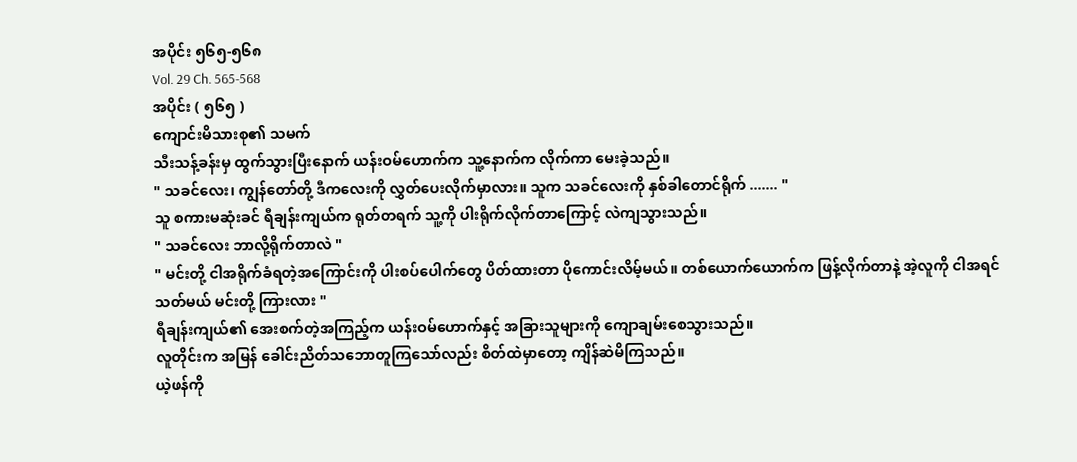အပိုင်း ၅၆၅-၅၆၈
Vol. 29 Ch. 565-568
အပိုင်း ( ၅၆၅ )
ကျောင်းမိသားစု၏ သမက်
သီးသန့်ခန်းမှ ထွက်သွားပြီးနောက် ယန်းဝမ်ဟောက်က သူ့နောက်က လိုက်ကာ မေးခဲ့သည်။
" သခင်လေး၊ ကျွန်တော်တို့ ဒီကလေးကို လွှတ်ပေးလိုက်မှာလား။ သူက သခင်လေးကို နှစ်ခါတောင်ရိုက် ....... "
သူ စကားမဆုံးခင် ရီချန်းကျယ်က ရုတ်တရက် သူ့ကို ပါးရိုက်လိုက်တာကြောင့် လဲကျသွားသည်။
" သခင်လေး ဘာလို့ရိုက်တာလဲ "
" မင်းတို့ ငါအရိုက်ခံရတဲ့အကြောင်းကို ပါးစပ်ပေါက်တွေ ပိတ်ထားတာ ပိုကောင်းလိမ့်မယ်။ တစ်ယောက်ယောက်က ဖြန့်လိုက်တာနဲ့ အဲ့လူကို ငါအရင်သတ်မယ် မင်းတို့ ကြားလား "
ရီချန်းကျယ်၏ အေးစက်တဲ့အကြည့်က ယန်းဝမ်ဟောက်နှင့် အခြားသူများကို ကျောချမ်းစေသွားသည်။
လူတိုင်းက အမြန် ခေါင်းညိတ်သဘောတူကြသော်လည်း စိတ်ထဲမှာတော့ ကျိန်ဆဲမိကြသည်။
ယဲ့ဖန်ကို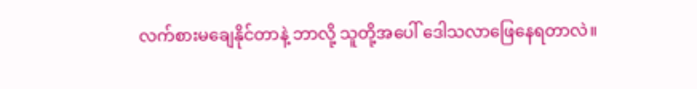လက်စားမချေနိုင်တာနဲ့ ဘာလို့ သူတို့အပေါ် ဒေါသလာဖြေနေရတာလဲ။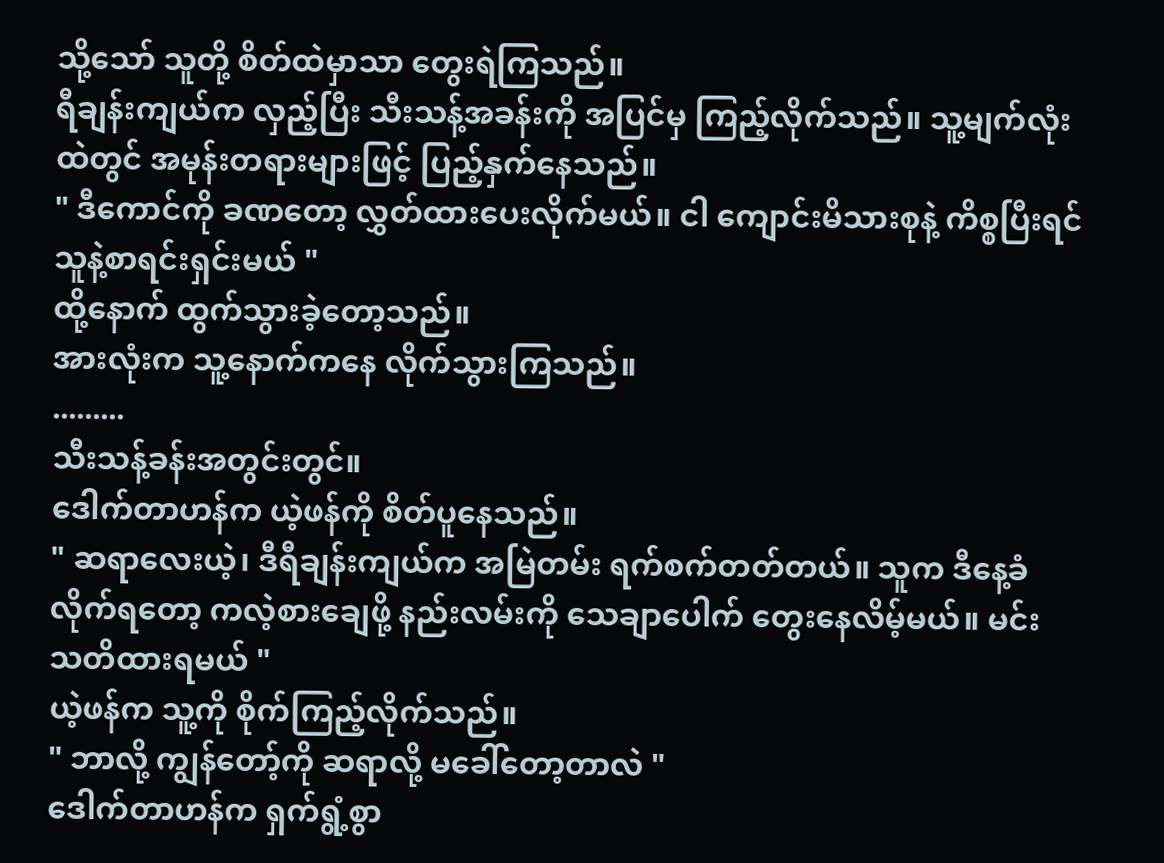သို့သော် သူတို့ စိတ်ထဲမှာသာ တွေးရဲကြသည်။
ရီချန်းကျယ်က လှည့်ပြီး သီးသန့်အခန်းကို အပြင်မှ ကြည့်လိုက်သည်။ သူ့မျက်လုံးထဲတွင် အမုန်းတရားများဖြင့် ပြည့်နှက်နေသည်။
" ဒီကောင်ကို ခဏတော့ လွှတ်ထားပေးလိုက်မယ်။ ငါ ကျောင်းမိသားစုနဲ့ ကိစ္စပြီးရင် သူနဲ့စာရင်းရှင်းမယ် "
ထို့နောက် ထွက်သွားခဲ့တော့သည်။
အားလုံးက သူ့နောက်ကနေ လိုက်သွားကြသည်။
.........
သီးသန့်ခန်းအတွင်းတွင်။
ဒေါက်တာဟန်က ယဲ့ဖန်ကို စိတ်ပူနေသည်။
" ဆရာလေးယဲ့၊ ဒီရီချန်းကျယ်က အမြဲတမ်း ရက်စက်တတ်တယ်။ သူက ဒီနေ့ခံလိုက်ရတော့ ကလဲ့စားချေဖို့ နည်းလမ်းကို သေချာပေါက် တွေးနေလိမ့်မယ်။ မင်း သတိထားရမယ် "
ယဲ့ဖန်က သူ့ကို စိုက်ကြည့်လိုက်သည်။
" ဘာလို့ ကျွန်တော့်ကို ဆရာလို့ မခေါ်တော့တာလဲ "
ဒေါက်တာဟန်က ရှက်ရွံ့စွာ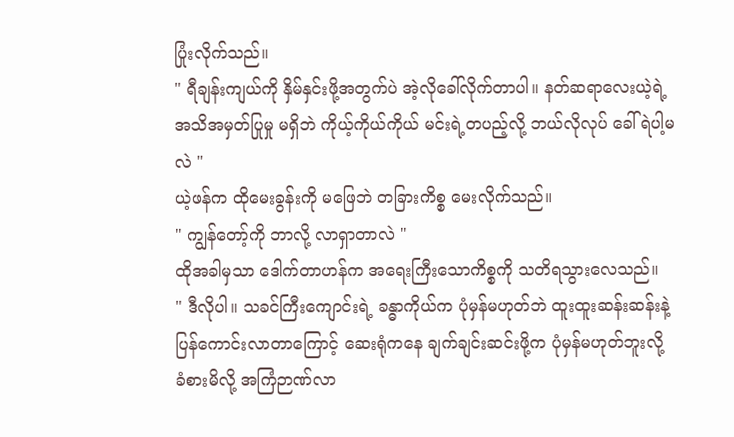ပြုံးလိုက်သည်။
" ရီချန်းကျယ်ကို နှိမ်နှင်းဖို့အတွက်ပဲ အဲ့လိုခေါ်လိုက်တာပါ။ နတ်ဆရာလေးယဲ့ရဲ့ အသိအမှတ်ပြုမှု မရှိဘဲ ကိုယ့်ကိုယ်ကိုယ် မင်းရဲ့တပည့်လို့ ဘယ်လိုလုပ် ခေါ်ရဲပါ့မလဲ "
ယဲ့ဖန်က ထိုမေးခွန်းကို မဖြေဘဲ တခြားကိစ္စ မေးလိုက်သည်။
" ကျွန်တော့်ကို ဘာလို့ လာရှာတာလဲ "
ထိုအခါမှသာ ဒေါက်တာဟန်က အရေးကြီးသောကိစ္စကို သတိရသွားလေသည်။
" ဒီလိုပါ။ သခင်ကြီးကျောင်းရဲ့ ခန္ဓာကိုယ်က ပုံမှန်မဟုတ်ဘဲ ထူးထူးဆန်းဆန်းနဲ့ ပြန်ကောင်းလာတာကြောင့် ဆေးရုံကနေ ချက်ချင်းဆင်းဖို့က ပုံမှန်မဟုတ်ဘူးလို့ ခံစားမိလို့ အကြံဉာဏ်လာ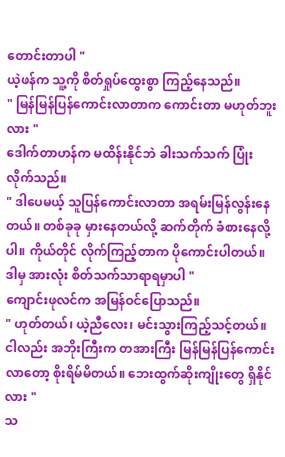တောင်းတာပါ "
ယဲ့ဖန်က သူ့ကို စိတ်ရှုပ်ထွေးစွာ ကြည့်နေသည်။
" မြန်မြန်ပြန်ကောင်းလာတာက ကောင်းတာ မဟုတ်ဘူးလား "
ဒေါက်တာဟန်က မထိန်းနိုင်ဘဲ ခါးသက်သက် ပြုံးလိုက်သည်။
" ဒါပေမယ့် သူပြန်ကောင်းလာတာ အရမ်းမြန်လွန်းနေတယ်။ တစ်ခုခု မှားနေတယ်လို့ ဆက်တိုက် ခံစားနေလို့ပါ။ ကိုယ်တိုင် လိုက်ကြည့်တာက ပိုကောင်းပါတယ်။ ဒါမှ အားလုံး စိတ်သက်သာရာရမှာပါ "
ကျောင်းဖုလင်က အမြန်ဝင်ပြောသည်။
" ဟုတ်တယ်၊ ယဲ့ညီလေး၊ မင်းသွားကြည့်သင့်တယ်။ ငါလည်း အဘိုးကြီးက တအားကြီး မြန်မြန်ပြန်ကောင်းလာတော့ စိုးရိမ်မိတယ်။ ဘေးထွက်ဆိုးကျိုးတွေ ရှိနိုင်လား "
သ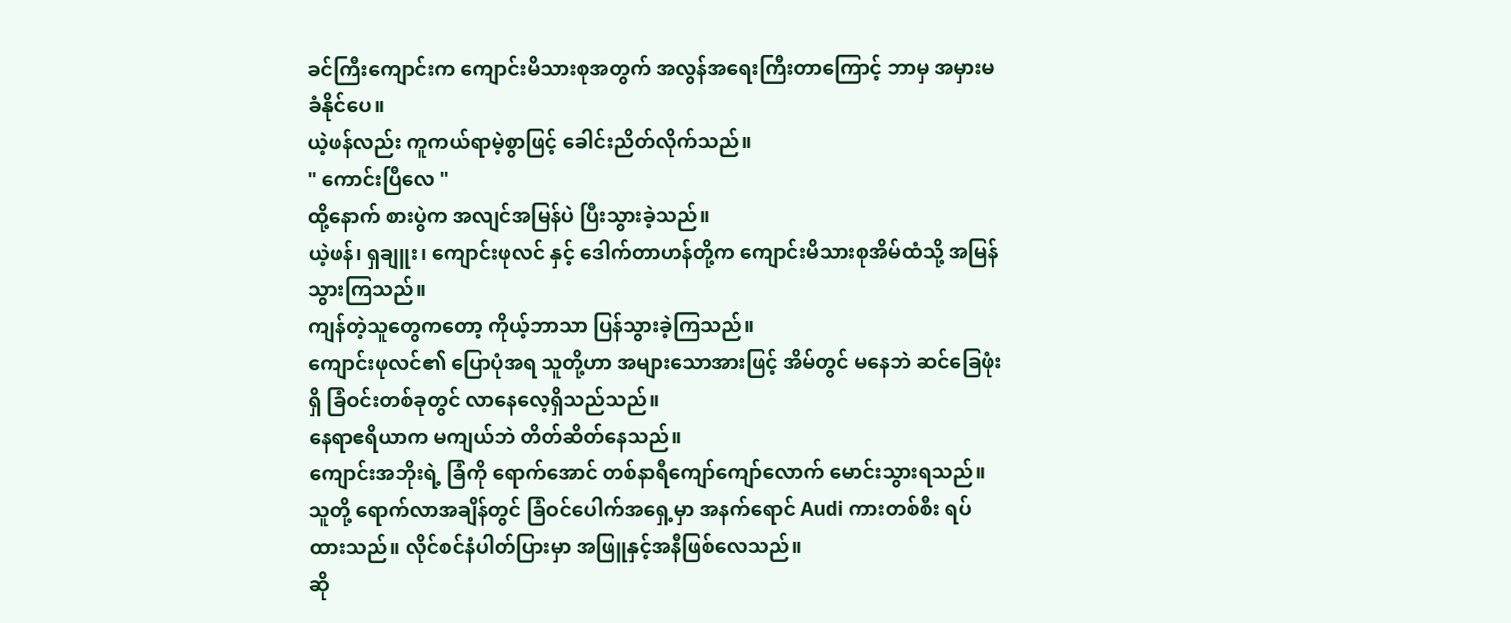ခင်ကြီးကျောင်းက ကျောင်းမိသားစုအတွက် အလွန်အရေးကြီးတာကြောင့် ဘာမှ အမှားမခံနိုင်ပေ။
ယဲ့ဖန်လည်း ကူကယ်ရာမဲ့စွာဖြင့် ခေါင်းညိတ်လိုက်သည်။
" ကောင်းပြီလေ "
ထို့နောက် စားပွဲက အလျင်အမြန်ပဲ ပြီးသွားခဲ့သည်။
ယဲ့ဖန်၊ ရှချူး၊ ကျောင်းဖုလင် နှင့် ဒေါက်တာဟန်တို့က ကျောင်းမိသားစုအိမ်ထံသို့ အမြန်သွားကြသည်။
ကျန်တဲ့သူတွေကတော့ ကိုယ့်ဘာသာ ပြန်သွားခဲ့ကြသည်။
ကျောင်းဖုလင်၏ ပြောပုံအရ သူတို့ဟာ အများသောအားဖြင့် အိမ်တွင် မနေဘဲ ဆင်ခြေဖုံးရှိ ခြံဝင်းတစ်ခုတွင် လာနေလေ့ရှိသည်သည်။
နေရာဧရိယာက မကျယ်ဘဲ တိတ်ဆိတ်နေသည်။
ကျောင်းအဘိုးရဲ့ ခြံကို ရောက်အောင် တစ်နာရီကျော်ကျော်လောက် မောင်းသွားရသည်။
သူတို့ ရောက်လာအချိန်တွင် ခြံဝင်ပေါက်အရှေ့မှာ အနက်ရောင် Audi ကားတစ်စီး ရပ်ထားသည်။ လိုင်စင်နံပါတ်ပြားမှာ အဖြူနှင့်အနီဖြစ်လေသည်။
ဆို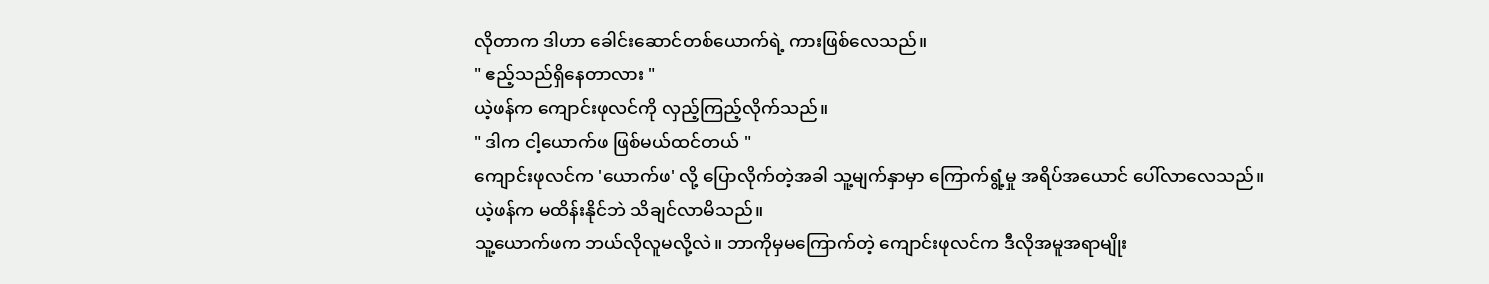လိုတာက ဒါဟာ ခေါင်းဆောင်တစ်ယောက်ရဲ့ ကားဖြစ်လေသည်။
" ဧည့်သည်ရှိနေတာလား "
ယဲ့ဖန်က ကျောင်းဖုလင်ကို လှည့်ကြည့်လိုက်သည်။
" ဒါက ငါ့ယောက်ဖ ဖြစ်မယ်ထင်တယ် "
ကျောင်းဖုလင်က 'ယောက်ဖ' လို့ ပြောလိုက်တဲ့အခါ သူ့မျက်နှာမှာ ကြောက်ရွံ့မှု အရိပ်အယောင် ပေါ်လာလေသည်။
ယဲ့ဖန်က မထိန်းနိုင်ဘဲ သိချင်လာမိသည်။
သူ့ယောက်ဖက ဘယ်လိုလူမလို့လဲ။ ဘာကိုမှမကြောက်တဲ့ ကျောင်းဖုလင်က ဒီလိုအမူအရာမျိုး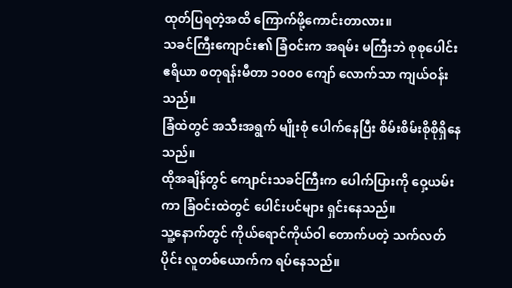ထုတ်ပြရတဲ့အထိ ကြောက်ဖို့ကောင်းတာလား။
သခင်ကြီးကျောင်း၏ ခြံဝင်းက အရမ်း မကြီးဘဲ စုစုပေါင်း ဧရိယာ စတုရန်းမီတာ ၁၀၀၀ ကျော် လောက်သာ ကျယ်ဝန်းသည်။
ခြံထဲတွင် အသီးအရွက် မျိုးစုံ ပေါက်နေပြီး စိမ်းစိမ်းစိုစိုရှိနေသည်။
ထိုအချိန်တွင် ကျောင်းသခင်ကြီးက ပေါက်ပြားကို ဝှေ့ယမ်းကာ ခြံဝင်းထဲတွင် ပေါင်းပင်များ ရှင်းနေသည်။
သူ့နောက်တွင် ကိုယ်ရောင်ကိုယ်ဝါ တောက်ပတဲ့ သက်လတ်ပိုင်း လူတစ်ယောက်က ရပ်နေသည်။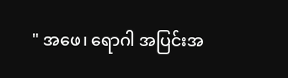" အဖေ၊ ရောဂါ အပြင်းအ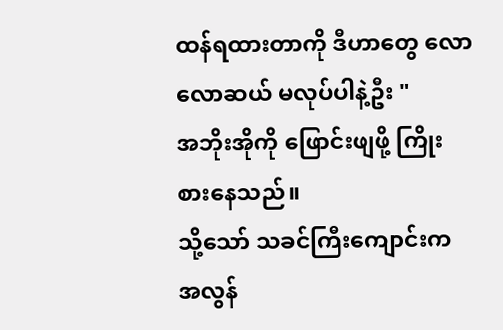ထန်ရထားတာကို ဒီဟာတွေ လောလောဆယ် မလုပ်ပါနဲ့ဦး "
အဘိုးအိုကို ဖြောင်းဖျဖို့ ကြိုးစားနေသည်။
သို့သော် သခင်ကြီးကျောင်းက အလွန်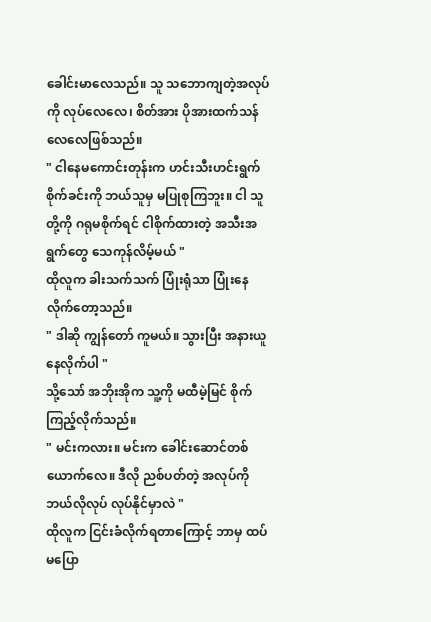ခေါင်းမာလေသည်။ သူ သဘောကျတဲ့အလုပ်ကို လုပ်လေလေ၊ စိတ်အား ပိုအားထက်သန်လေလေဖြစ်သည်။
" ငါနေမကောင်းတုန်းက ဟင်းသီးဟင်းရွက်စိုက်ခင်းကို ဘယ်သူမှ မပြုစုကြဘူး။ ငါ သူတို့ကို ဂရုမစိုက်ရင် ငါစိုက်ထားတဲ့ အသီးအရွက်တွေ သေကုန်လိမ့်မယ် "
ထိုလူက ခါးသက်သက် ပြုံးရုံသာ ပြုံးနေလိုက်တော့သည်။
" ဒါဆို ကျွန်တော် ကူမယ်။ သွားပြီး အနားယူနေလိုက်ပါ "
သို့သော် အဘိုးအိုက သူ့ကို မထီမဲ့မြင် စိုက်ကြည့်လိုက်သည်။
" မင်းကလား။ မင်းက ခေါင်းဆောင်တစ်ယောက်လေ။ ဒီလို ညစ်ပတ်တဲ့ အလုပ်ကို ဘယ်လိုလုပ် လုပ်နိုင်မှာလဲ "
ထိုလူက ငြင်းခံလိုက်ရတာကြောင့် ဘာမှ ထပ်မပြော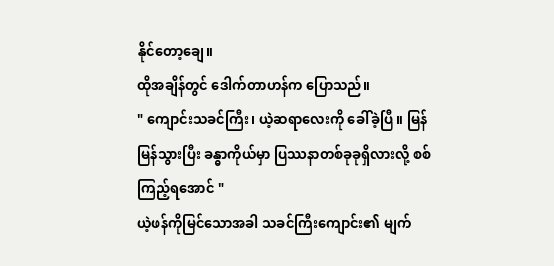နိုင်တော့ချေ။
ထိုအချိန်တွင် ဒေါက်တာဟန်က ပြောသည်။
" ကျောင်းသခင်ကြီး၊ ယဲ့ဆရာလေးကို ခေါ်ခဲ့ပြီ။ မြန်မြန်သွားပြီး ခန္ဓာကိုယ်မှာ ပြဿနာတစ်ခုခုရှိလားလို့ စစ်ကြည့်ရအောင် "
ယဲ့ဖန်ကိုမြင်သောအခါ သခင်ကြီးကျောင်း၏ မျက်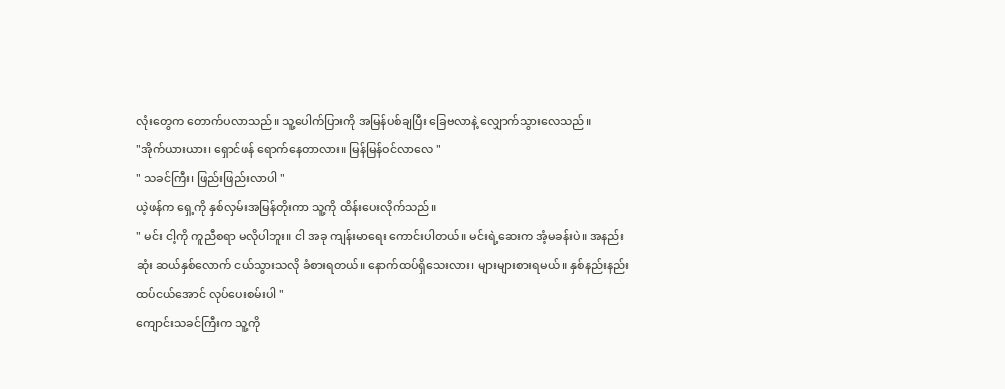လုံးတွေက တောက်ပလာသည်။ သူ့ပေါက်ပြားကို အမြန်ပစ်ချပြီး ခြေဗလာနဲ့ လျှောက်သွားလေသည်။
"အိုက်ယားယား၊ ရှောင်ဖန် ရောက်နေတာလား။ မြန်မြန်ဝင်လာလေ "
" သခင်ကြီး၊ ဖြည်းဖြည်းလာပါ "
ယဲ့ဖန်က ရှေ့ကို နှစ်လှမ်းအမြန်တိုးကာ သူ့ကို ထိန်းပေးလိုက်သည်။
" မင်း ငါ့ကို ကူညီစရာ မလိုပါဘူး။ ငါ အခု ကျန်းမာရေး ကောင်းပါတယ်။ မင်းရဲ့ဆေးက အံ့မခန်းပဲ။ အနည်းဆုံး ဆယ်နှစ်လောက် ငယ်သွားသလို ခံစားရတယ်။ နောက်ထပ်ရှိသေးလား၊ များများစားရမယ်။ နှစ်နည်းနည်း ထပ်ငယ်အောင် လုပ်ပေးစမ်းပါ "
ကျောင်းသခင်ကြီးက သူ့ကို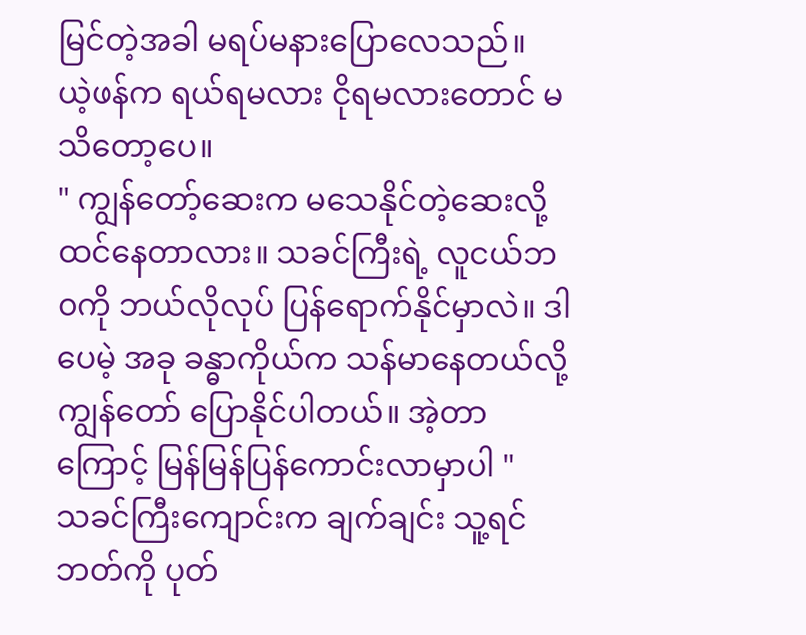မြင်တဲ့အခါ မရပ်မနားပြောလေသည်။
ယဲ့ဖန်က ရယ်ရမလား ငိုရမလားတောင် မသိတော့ပေ။
" ကျွန်တော့်ဆေးက မသေနိုင်တဲ့ဆေးလို့ ထင်နေတာလား။ သခင်ကြီးရဲ့ လူငယ်ဘ၀ကို ဘယ်လိုလုပ် ပြန်ရောက်နိုင်မှာလဲ။ ဒါပေမဲ့ အခု ခန္ဓာကိုယ်က သန်မာနေတယ်လို့ ကျွန်တော် ပြောနိုင်ပါတယ်။ အဲ့တာကြောင့် မြန်မြန်ပြန်ကောင်းလာမှာပါ "
သခင်ကြီးကျောင်းက ချက်ချင်း သူ့ရင်ဘတ်ကို ပုတ်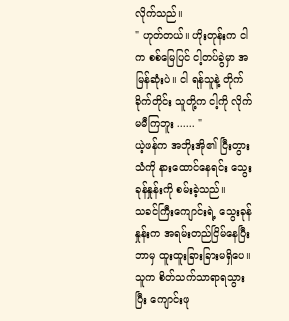လိုက်သည်။
" ဟုတ်တယ်။ ဟိုးတုန်းက ငါက စစ်မြေပြင် ငါ့တပ်ခွဲမှာ အမြန်ဆုံးပဲ။ ငါ ရန်သူနဲ့ တိုက်ခိုက်တိုင်း သူတို့က ငါ့ကို လိုက်မမီကြဘူး ...... "
ယဲ့ဖန်က အဘိုးအို၏ ငြီးတွားသံကို နားထောင်နေရင်း သွေးခုန်နှုန်းကို စမ်းခဲ့သည်။
သခင်ကြီးကျောင်းရဲ့ သွေးခုန်နှုန်းက အရမ်းတည်ငြိမ်နေပြီး ဘာမှ ထူးထူးခြားခြားမရှိပေ။
သူက စိတ်သက်သာရာရသွားပြီး ကျောင်းဖု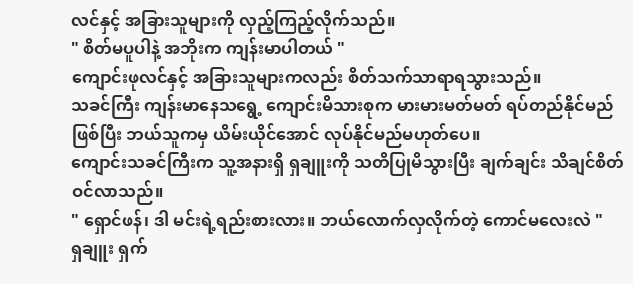လင်နှင့် အခြားသူများကို လှည့်ကြည့်လိုက်သည်။
" စိတ်မပူပါနဲ့ အဘိုးက ကျန်းမာပါတယ် "
ကျောင်းဖုလင်နှင့် အခြားသူများကလည်း စိတ်သက်သာရာရသွားသည်။
သခင်ကြီး ကျန်းမာနေသရွေ့ ကျောင်းမိသားစုက မားမားမတ်မတ် ရပ်တည်နိုင်မည်ဖြစ်ပြီး ဘယ်သူကမှ ယိမ်းယိုင်အောင် လုပ်နိုင်မည်မဟုတ်ပေ။
ကျောင်းသခင်ကြီးက သူ့အနားရှိ ရှချူးကို သတိပြုမိသွားပြီး ချက်ချင်း သိချင်စိတ်ဝင်လာသည်။
" ရှောင်ဖန်၊ ဒါ မင်းရဲ့ရည်းစားလား။ ဘယ်လောက်လှလိုက်တဲ့ ကောင်မလေးလဲ "
ရှချူး ရှက်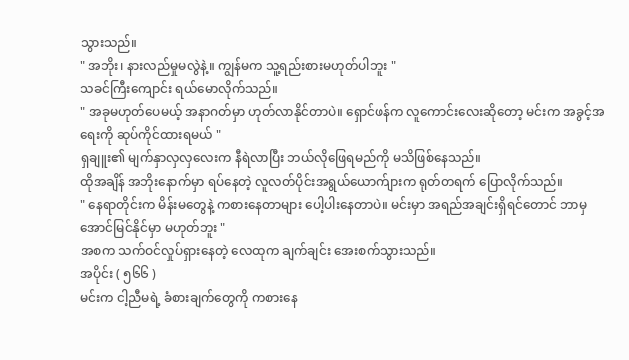သွားသည်။
" အဘိုး၊ နားလည်မှုမလွဲနဲ့။ ကျွန်မက သူ့ရည်းစားမဟုတ်ပါဘူး "
သခင်ကြီးကျောင်း ရယ်မောလိုက်သည်။
" အခုမဟုတ်ပေမယ့် အနာဂတ်မှာ ဟုတ်လာနိုင်တာပဲ။ ရှောင်ဖန်က လူကောင်းလေးဆိုတော့ မင်းက အခွင့်အရေးကို ဆုပ်ကိုင်ထားရမယ် "
ရှချူး၏ မျက်နှာလှလှလေးက နီရဲလာပြီး ဘယ်လိုဖြေရမည်ကို မသိဖြစ်နေသည်။
ထိုအချိန် အဘိုးနောက်မှာ ရပ်နေတဲ့ လူလတ်ပိုင်းအရွယ်ယောက်ျားက ရုတ်တရက် ပြောလိုက်သည်။
" နေရာတိုင်းက မိန်းမတွေနဲ့ ကစားနေတာများ ပေါ့ပါးနေတာပဲ။ မင်းမှာ အရည်အချင်းရှိရင်တောင် ဘာမှ အောင်မြင်နိုင်မှာ မဟုတ်ဘူး "
အစက သက်ဝင်လှုပ်ရှားနေတဲ့ လေထုက ချက်ချင်း အေးစက်သွားသည်။
အပိုင်း ( ၅၆၆ )
မင်းက ငါ့ညီမရဲ့ ခံစားချက်တွေကို ကစားနေ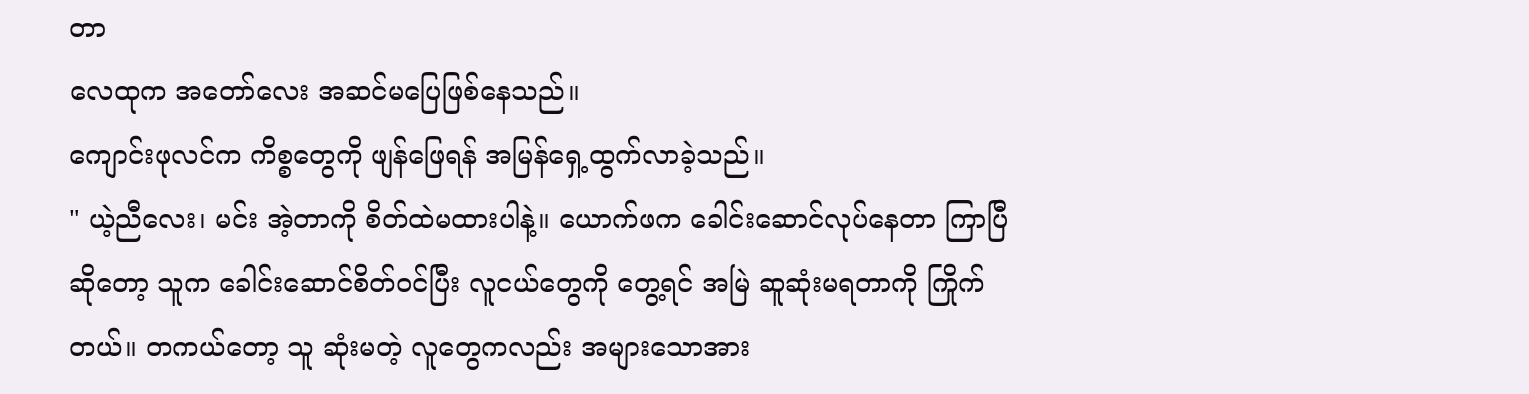တာ
လေထုက အတော်လေး အဆင်မပြေဖြစ်နေသည်။
ကျောင်းဖုလင်က ကိစ္စတွေကို ဖျန်ဖြေရန် အမြန်ရှေ့ထွက်လာခဲ့သည်။
" ယဲ့ညီလေး၊ မင်း အဲ့တာကို စိတ်ထဲမထားပါနဲ့။ ယောက်ဖက ခေါင်းဆောင်လုပ်နေတာ ကြာပြီဆိုတော့ သူက ခေါင်းဆောင်စိတ်ဝင်ပြီး လူငယ်တွေကို တွေ့ရင် အမြဲ ဆူဆုံးမရတာကို ကြိုက်တယ်။ တကယ်တော့ သူ ဆုံးမတဲ့ လူတွေကလည်း အများသောအား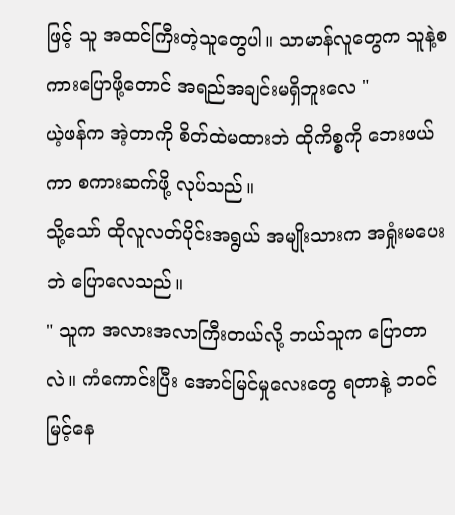ဖြင့် သူ အထင်ကြီးတဲ့သူတွေပါ။ သာမာန်လူတွေက သူနဲ့စကားပြောဖို့တောင် အရည်အချင်းမရှိဘူးလေ "
ယဲ့ဖန်က အဲ့တာကို စိတ်ထဲမထားဘဲ ထိုကိစ္စကို ဘေးဖယ်ကာ စကားဆက်ဖို့ လုပ်သည်။
သို့သော် ထိုလူလတ်ပိုင်းအရွယ် အမျိုးသားက အရှုံးမပေးဘဲ ပြောလေသည်။
" သူက အလားအလာကြီးတယ်လို့ ဘယ်သူက ပြောတာလဲ။ ကံကောင်းပြီး အောင်မြင်မှုလေးတွေ ရတာနဲ့ ဘဝင်မြင့်နေ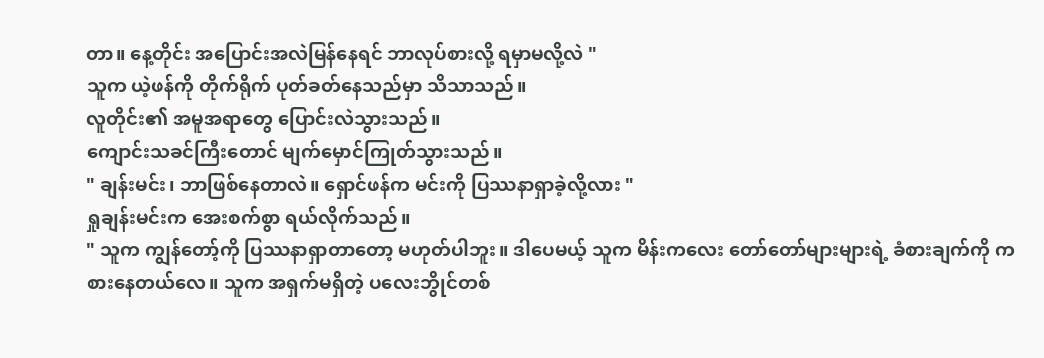တာ။ နေ့တိုင်း အပြောင်းအလဲမြန်နေရင် ဘာလုပ်စားလို့ ရမှာမလို့လဲ "
သူက ယဲ့ဖန်ကို တိုက်ရိုက် ပုတ်ခတ်နေသည်မှာ သိသာသည်။
လူတိုင်း၏ အမူအရာတွေ ပြောင်းလဲသွားသည်။
ကျောင်းသခင်ကြီးတောင် မျက်မှောင်ကြုတ်သွားသည်။
" ချန်းမင်း၊ ဘာဖြစ်နေတာလဲ။ ရှောင်ဖန်က မင်းကို ပြဿနာရှာခဲ့လို့လား "
ရှုချန်းမင်းက အေးစက်စွာ ရယ်လိုက်သည်။
" သူက ကျွန်တော့်ကို ပြဿနာရှာတာတော့ မဟုတ်ပါဘူး။ ဒါပေမယ့် သူက မိန်းကလေး တော်တော်များများရဲ့ ခံစားချက်ကို ကစားနေတယ်လေ။ သူက အရှက်မရှိတဲ့ ပလေးဘွိုင်တစ်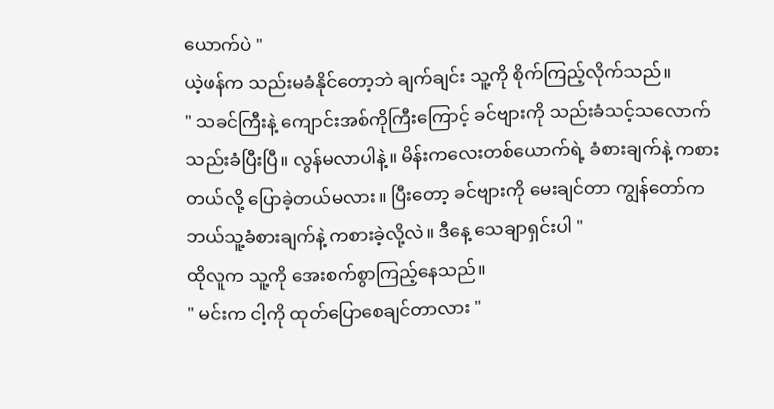ယောက်ပဲ "
ယဲ့ဖန်က သည်းမခံနိုင်တော့ဘဲ ချက်ချင်း သူ့ကို စိုက်ကြည့်လိုက်သည်။
" သခင်ကြီးနဲ့ ကျောင်းအစ်ကိုကြီးကြောင့် ခင်ဗျားကို သည်းခံသင့်သလောက် သည်းခံပြီးပြီ။ လွန်မလာပါနဲ့။ မိန်းကလေးတစ်ယောက်ရဲ့ ခံစားချက်နဲ့ ကစားတယ်လို့ ပြောခဲ့တယ်မလား။ ပြီးတော့ ခင်ဗျားကို မေးချင်တာ ကျွန်တော်က ဘယ်သူ့ခံစားချက်နဲ့ ကစားခဲ့လို့လဲ။ ဒီနေ့ သေချာရှင်းပါ "
ထိုလူက သူ့ကို အေးစက်စွာကြည့်နေသည်။
" မင်းက ငါ့ကို ထုတ်ပြောစေချင်တာလား "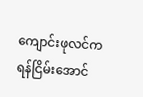ကျောင်းဖုလင်က ရန်ငြိမ်းအောင်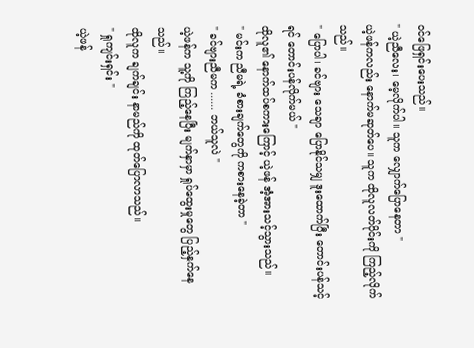ဝင်ဖြေရှင်းပေးသည်။
" ယဲ့ညီလေး၊ မေ့လိုက်ပါ။ သူက လျှောက်ပြောနေတာ "
ယဲ့ဖန်ကလည်း နောက်မဆုတ်ပေ။ သူက ထိုလူလတ်ပိုင်းကို ကြည့်လိုက်သည်။
" ပြောပါ၊ ခင်ဗျား သေချာ ပြောနိုင်သမျှ ဒူးထောက်ပြီး တောင်းပန်သင့်ရင် တောင်းပန်လိုက်မယ် "
ထိုလူ၏ နောက်ထပ်စကားကြောင့် ယဲ့ဖန် အံ့အားသင့်သွားသည်။
" မင်းက ညီမရဲ့ ခံစားချက်တွေကို ကစားနေခဲ့တာ "
" ခင်ဗျားညီမက ...... ဘယ်သူလဲ "
ယဲ့ဖန်က သူ့ကို ကြည့်နေပြီး မျက်နှာမှာ ရှုပ်ထွေးမှုတွေ ပြည့်နှက်နေသည်။
ထိုလူက ချက်ချင်း နာမည်ကို ထုတ်ပြောလာသည်။
" ရှုကျင်းရှင်း "
ယဲ့ဖန်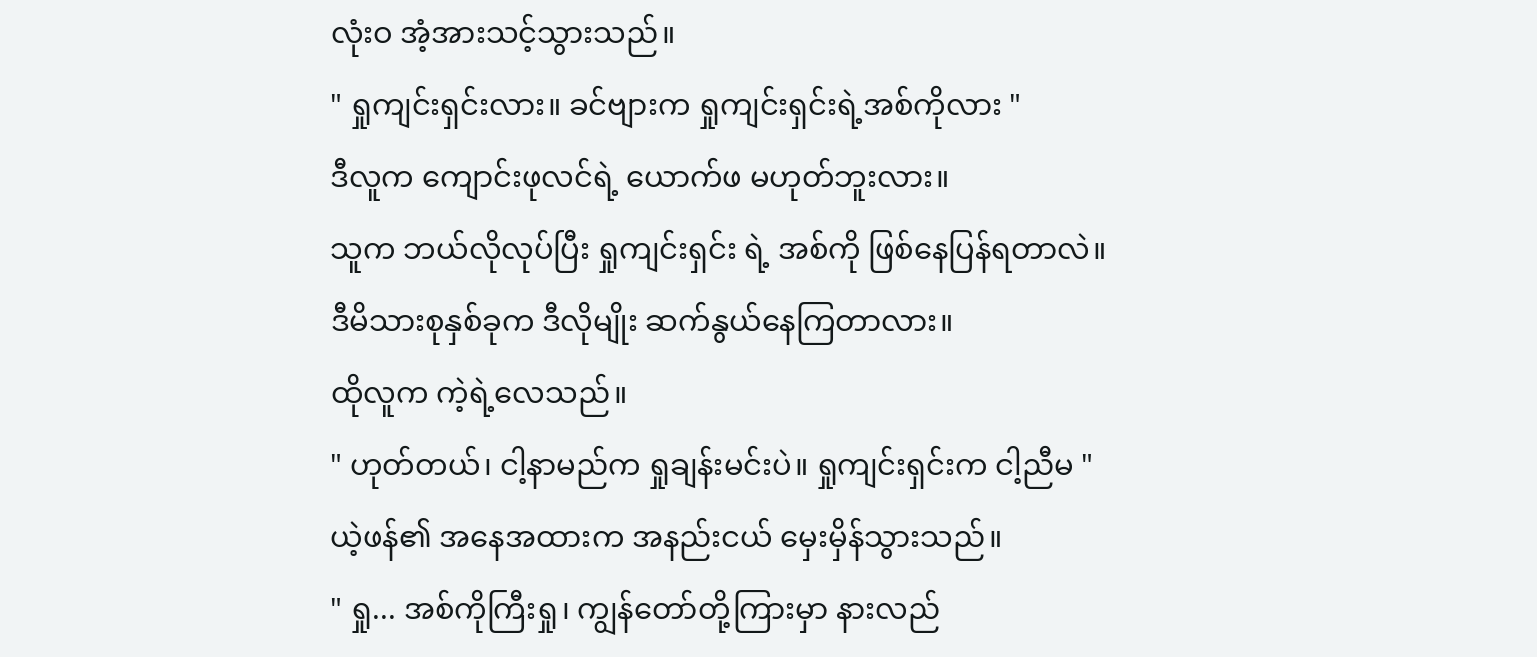လုံးဝ အံ့အားသင့်သွားသည်။
" ရှုကျင်းရှင်းလား။ ခင်ဗျားက ရှုကျင်းရှင်းရဲ့အစ်ကိုလား "
ဒီလူက ကျောင်းဖုလင်ရဲ့ ယောက်ဖ မဟုတ်ဘူးလား။
သူက ဘယ်လိုလုပ်ပြီး ရှုကျင်းရှင်း ရဲ့ အစ်ကို ဖြစ်နေပြန်ရတာလဲ။
ဒီမိသားစုနှစ်ခုက ဒီလိုမျိုး ဆက်နွယ်နေကြတာလား။
ထိုလူက ကဲ့ရဲ့လေသည်။
" ဟုတ်တယ်၊ ငါ့နာမည်က ရှုချန်းမင်းပဲ။ ရှုကျင်းရှင်းက ငါ့ညီမ "
ယဲ့ဖန်၏ အနေအထားက အနည်းငယ် မှေးမှိန်သွားသည်။
" ရှု... အစ်ကိုကြီးရှု၊ ကျွန်တော်တို့ကြားမှာ နားလည်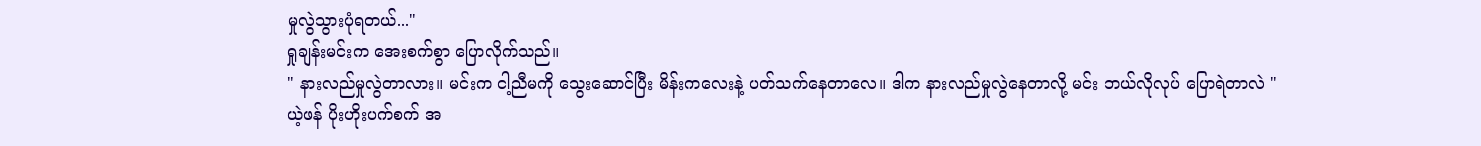မှုလွဲသွားပုံရတယ်..."
ရှုချန်းမင်းက အေးစက်စွာ ပြောလိုက်သည်။
" နားလည်မှုလွဲတာလား။ မင်းက ငါ့ညီမကို သွေးဆောင်ပြီး မိန်းကလေးနဲ့ ပတ်သက်နေတာလေ။ ဒါက နားလည်မှုလွဲနေတာလို့ မင်း ဘယ်လိုလုပ် ပြောရဲတာလဲ "
ယဲ့ဖန် ပိုးဟိုးပက်စက် အ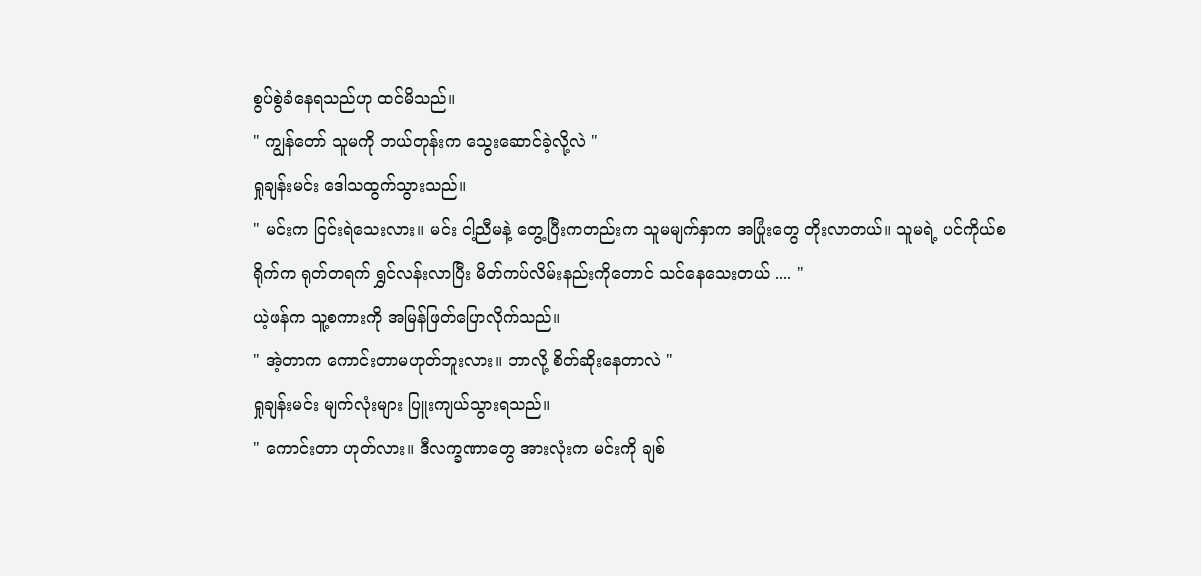စွပ်စွဲခံနေရသည်ဟု ထင်မိသည်။
" ကျွန်တော် သူမကို ဘယ်တုန်းက သွေးဆောင်ခဲ့လို့လဲ "
ရှုချန်းမင်း ဒေါသထွက်သွားသည်။
" မင်းက ငြင်းရဲသေးလား။ မင်း ငါ့ညီမနဲ့ တွေ့ပြီးကတည်းက သူမမျက်နှာက အပြုံးတွေ တိုးလာတယ်။ သူမရဲ့ ပင်ကိုယ်စရိုက်က ရုတ်တရက် ရွှင်လန်းလာပြီး မိတ်ကပ်လိမ်းနည်းကိုတောင် သင်နေသေးတယ် .... "
ယဲ့ဖန်က သူ့စကားကို အမြန်ဖြတ်ပြောလိုက်သည်။
" အဲ့တာက ကောင်းတာမဟုတ်ဘူးလား။ ဘာလို့ စိတ်ဆိုးနေတာလဲ "
ရှုချန်းမင်း မျက်လုံးများ ပြူးကျယ်သွားရသည်။
" ကောင်းတာ ဟုတ်လား။ ဒီလက္ခဏာတွေ အားလုံးက မင်းကို ချစ်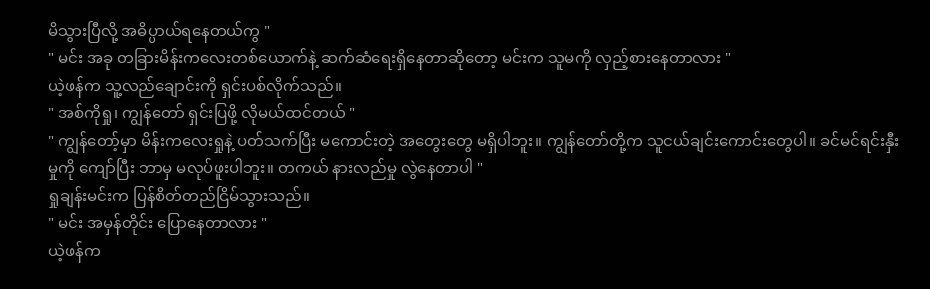မိသွားပြီလို့ အဓိပ္ပာယ်ရနေတယ်ကွ "
" မင်း အခု တခြားမိန်းကလေးတစ်ယောက်နဲ့ ဆက်ဆံရေးရှိနေတာဆိုတော့ မင်းက သူမကို လှည့်စားနေတာလား "
ယဲ့ဖန်က သူ့လည်ချောင်းကို ရှင်းပစ်လိုက်သည်။
" အစ်ကိုရှု၊ ကျွန်တော် ရှင်းပြဖို့ လိုမယ်ထင်တယ် "
" ကျွန်တော့်မှာ မိန်းကလေးရှုနဲ့ ပတ်သက်ပြီး မကောင်းတဲ့ အတွေးတွေ မရှိပါဘူး။ ကျွန်တော်တို့က သူငယ်ချင်းကောင်းတွေပါ။ ခင်မင်ရင်းနှီးမှုကို ကျော်ပြီး ဘာမှ မလုပ်ဖူးပါဘူး။ တကယ် နားလည်မှု လွဲနေတာပါ "
ရှုချန်းမင်းက ပြန်စိတ်တည်ငြိမ်သွားသည်။
" မင်း အမှန်တိုင်း ပြောနေတာလား "
ယဲ့ဖန်က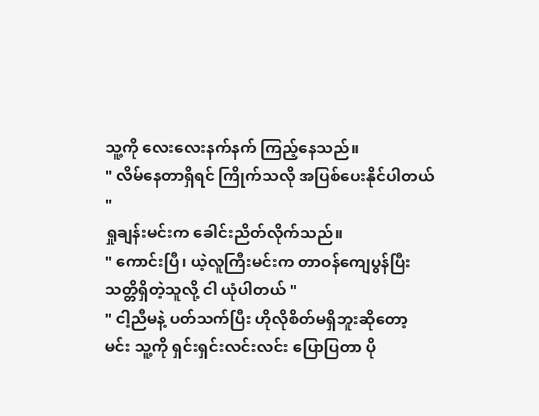သူ့ကို လေးလေးနက်နက် ကြည့်နေသည်။
" လိမ်နေတာရှိရင် ကြိုက်သလို အပြစ်ပေးနိုင်ပါတယ် "
ရှုချန်းမင်းက ခေါင်းညိတ်လိုက်သည်။
" ကောင်းပြီ၊ ယဲ့လူကြီးမင်းက တာဝန်ကျေပွန်ပြီး သတ္တိရှိတဲ့သူလို့ ငါ ယုံပါတယ် "
" ငါ့ညီမနဲ့ ပတ်သက်ပြီး ဟိုလိုစိတ်မရှိဘူးဆိုတော့ မင်း သူ့ကို ရှင်းရှင်းလင်းလင်း ပြောပြတာ ပို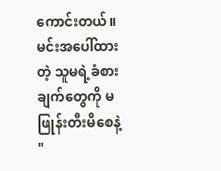ကောင်းတယ်။ မင်းအပေါ်ထားတဲ့ သူမရဲ့ခံစားချက်တွေကို မဖြုန်းတီးမိစေနဲ့ "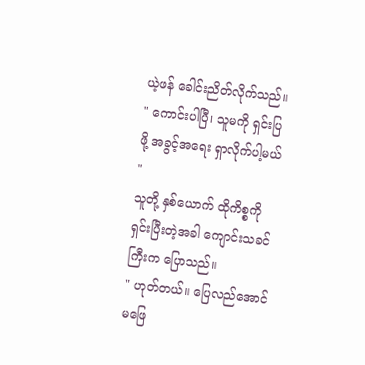ယဲ့ဖန် ခေါင်းညိတ်လိုက်သည်။
" ကောင်းပါပြီ၊ သူမကို ရှင်းပြဖို့ အခွင့်အရေး ရှာလိုက်ပါ့မယ် "
သူတို့ နှစ်ယောက် ထိုကိစ္စကို ရှင်းပြီးတဲ့အခါ ကျောင်းသခင်ကြီးက ပြောသည်။
" ဟုတ်တယ်။ ပြေလည်အောင် မဖြေ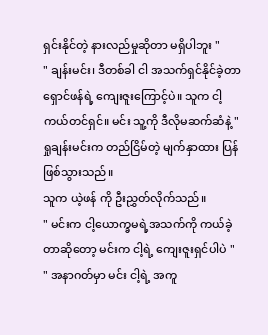ရှင်းနိုင်တဲ့ နားလည်မှုဆိုတာ မရှိပါဘူး "
" ချန်းမင်း၊ ဒီတစ်ခါ ငါ အသက်ရှင်နိုင်ခဲ့တာ ရှောင်ဖန်ရဲ့ ကျေးဇူးကြောင့်ပဲ။ သူက ငါ့ ကယ်တင်ရှင်။ မင်း သူ့ကို ဒီလိုမဆက်ဆံနဲ့ "
ရှုချန်းမင်းက တည်ငြိမ်တဲ့ မျက်နှာထား ပြန်ဖြစ်သွားသည်။
သူက ယဲ့ဖန် ကို ဦးညွှတ်လိုက်သည်။
" မင်းက ငါ့ယောက္ခမရဲ့အသက်ကို ကယ်ခဲ့တာဆိုတော့ မင်းက ငါ့ရဲ့ ကျေးဇူးရှင်ပါပဲ "
" အနာဂတ်မှာ မင်း ငါ့ရဲ့ အကူ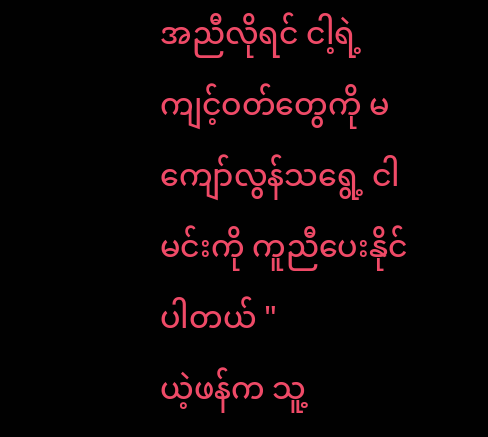အညီလိုရင် ငါ့ရဲ့ ကျင့်ဝတ်တွေကို မကျော်လွန်သရွေ့ ငါမင်းကို ကူညီပေးနိုင်ပါတယ် "
ယဲ့ဖန်က သူ့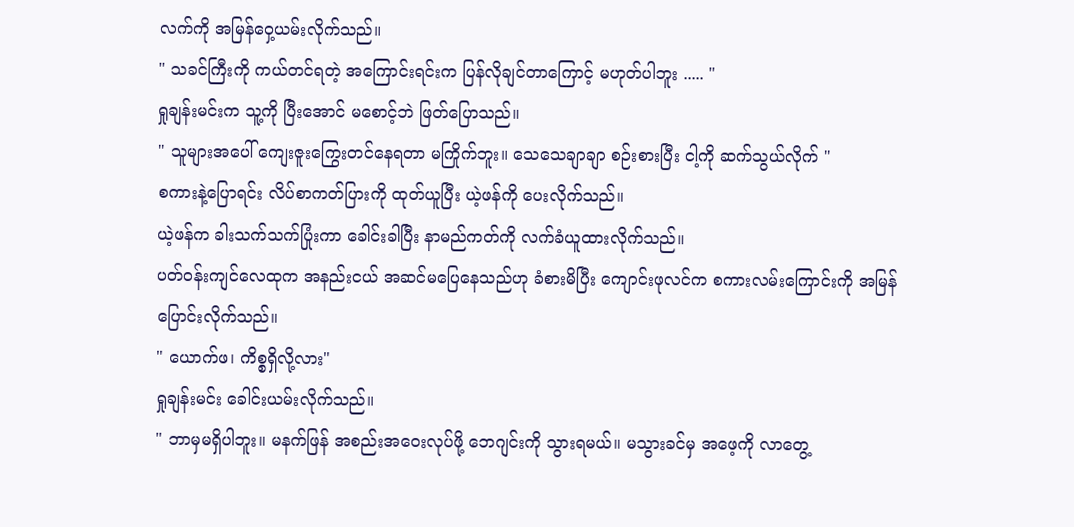လက်ကို အမြန်ဝှေ့ယမ်းလိုက်သည်။
" သခင်ကြီးကို ကယ်တင်ရတဲ့ အကြောင်းရင်းက ပြန်လိုချင်တာကြောင့် မဟုတ်ပါဘူး ..... "
ရှုချန်းမင်းက သူ့ကို ပြီးအောင် မစောင့်ဘဲ ဖြတ်ပြောသည်။
" သူများအပေါ် ကျေးဇူးကြွေးတင်နေရတာ မကြိုက်ဘူး။ သေသေချာချာ စဉ်းစားပြီး ငါ့ကို ဆက်သွယ်လိုက် "
စကားနဲ့ပြောရင်း လိပ်စာကတ်ပြားကို ထုတ်ယူပြီး ယဲ့ဖန်ကို ပေးလိုက်သည်။
ယဲ့ဖန်က ခါးသက်သက်ပြုံးကာ ခေါင်းခါပြီး နာမည်ကတ်ကို လက်ခံယူထားလိုက်သည်။
ပတ်ဝန်းကျင်လေထုက အနည်းငယ် အဆင်မပြေနေသည်ဟု ခံစားမိပြီး ကျောင်းဖုလင်က စကားလမ်းကြောင်းကို အမြန်ပြောင်းလိုက်သည်။
" ယောက်ဖ၊ ကိစ္စရှိလို့လား"
ရှုချန်းမင်း ခေါင်းယမ်းလိုက်သည်။
" ဘာမှမရှိပါဘူး။ မနက်ဖြန် အစည်းအဝေးလုပ်ဖို့ ဘေဂျင်းကို သွားရမယ်။ မသွားခင်မှ အဖေ့ကို လာတွေ့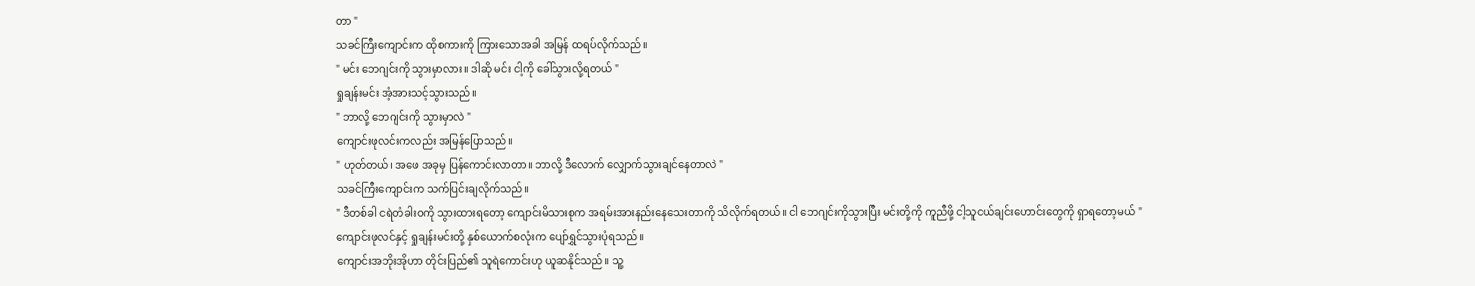တာ "
သခင်ကြီးကျောင်းက ထိုစကားကို ကြားသောအခါ အမြန် ထရပ်လိုက်သည်။
" မင်း ဘေဂျင်းကို သွားမှာလား။ ဒါဆို မင်း ငါ့ကို ခေါ်သွားလို့ရတယ် "
ရှုချန်းမင်း အံ့အားသင့်သွားသည်။
" ဘာလို့ ဘေဂျင်းကို သွားမှာလဲ "
ကျောင်းဖုလင်းကလည်း အမြန်ပြောသည်။
" ဟုတ်တယ်၊ အဖေ အခုမှ ပြန်ကောင်းလာတာ။ ဘာလို့ ဒီလောက် လျှောက်သွားချင်နေတာလဲ "
သခင်ကြီးကျောင်းက သက်ပြင်းချလိုက်သည်။
" ဒီတစ်ခါ ငရဲတံခါးဝကို သွားထားရတော့ ကျောင်းမိသားစုက အရမ်းအားနည်းနေသေးတာကို သိလိုက်ရတယ်။ ငါ ဘေဂျင်းကိုသွားပြီး မင်းတို့ကို ကူညီဖို့ ငါ့သူငယ်ချင်းဟောင်းတွေကို ရှာရတော့မယ် "
ကျောင်းဖုလင်နှင့် ရှုချန်းမင်းတို့ နှစ်ယောက်စလုံးက ပျော်ရွှင်သွားပုံရသည်။
ကျောင်းအဘိုးအိုဟာ တိုင်းပြည်၏ သူရဲကောင်းဟု ယူဆနိုင်သည်။ သူ့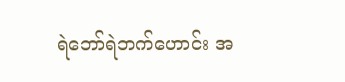ရဲဘော်ရဲဘက်ဟောင်း အ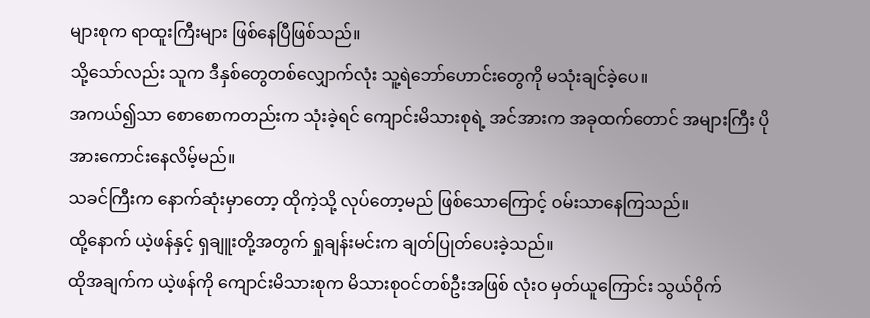များစုက ရာထူးကြီးများ ဖြစ်နေပြီဖြစ်သည်။
သို့သော်လည်း သူက ဒီနှစ်တွေတစ်လျှောက်လုံး သူ့ရဲဘော်ဟောင်းတွေကို မသုံးချင်ခဲ့ပေ။
အကယ်၍သာ စောစောကတည်းက သုံးခဲ့ရင် ကျောင်းမိသားစုရဲ့ အင်အားက အခုထက်တောင် အများကြီး ပိုအားကောင်းနေလိမ့်မည်။
သခင်ကြီးက နောက်ဆုံးမှာတော့ ထိုကဲ့သို့ လုပ်တော့မည် ဖြစ်သောကြောင့် ဝမ်းသာနေကြသည်။
ထို့နောက် ယဲ့ဖန်နှင့် ရှချူးတို့အတွက် ရှုချန်းမင်းက ချတ်ပြုတ်ပေးခဲ့သည်။
ထိုအချက်က ယဲ့ဖန်ကို ကျောင်းမိသားစုက မိသားစုဝင်တစ်ဦးအဖြစ် လုံးဝ မှတ်ယူကြောင်း သွယ်ဝိုက်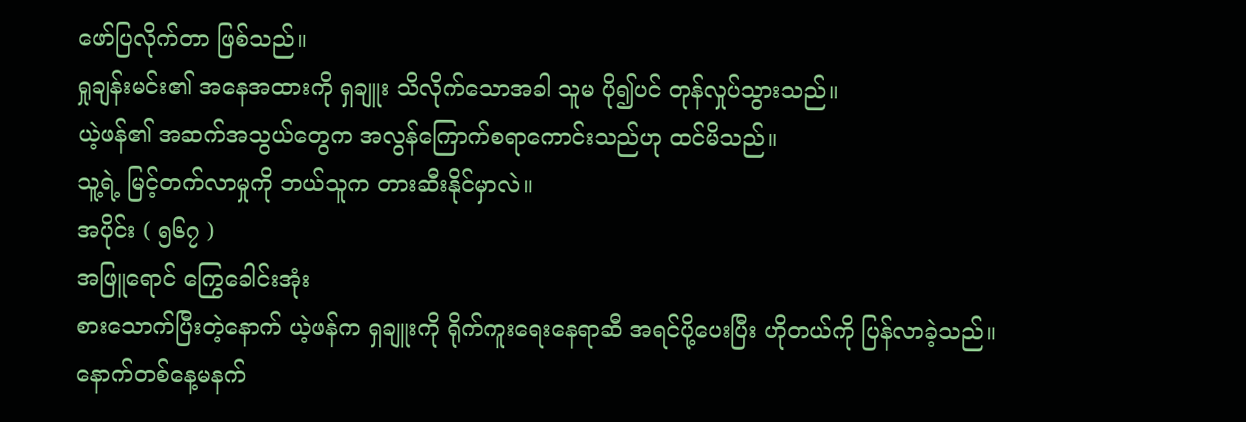ဖော်ပြလိုက်တာ ဖြစ်သည်။
ရှုချန်းမင်း၏ အနေအထားကို ရှချူး သိလိုက်သောအခါ သူမ ပို၍ပင် တုန်လှုပ်သွားသည်။
ယဲ့ဖန်၏ အဆက်အသွယ်တွေက အလွန်ကြောက်စရာကောင်းသည်ဟု ထင်မိသည်။
သူ့ရဲ့ မြင့်တက်လာမှုကို ဘယ်သူက တားဆီးနိုင်မှာလဲ။
အပိုင်း ( ၅၆၇ )
အဖြူရောင် ကြွေခေါင်းအုံး
စားသောက်ပြီးတဲ့နောက် ယဲ့ဖန်က ရှချူးကို ရိုက်ကူးရေးနေရာဆီ အရင်ပို့ပေးပြီး ဟိုတယ်ကို ပြန်လာခဲ့သည်။
နောက်တစ်နေ့မနက်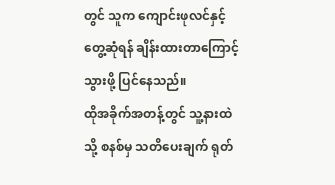တွင် သူက ကျောင်းဖုလင်နှင့် တွေ့ဆုံရန် ချိန်းထားတာကြောင့် သွားဖို့ ပြင်နေသည်။
ထိုအခိုက်အတန့်တွင် သူ့နားထဲသို့ စနစ်မှ သတိပေးချက် ရုတ်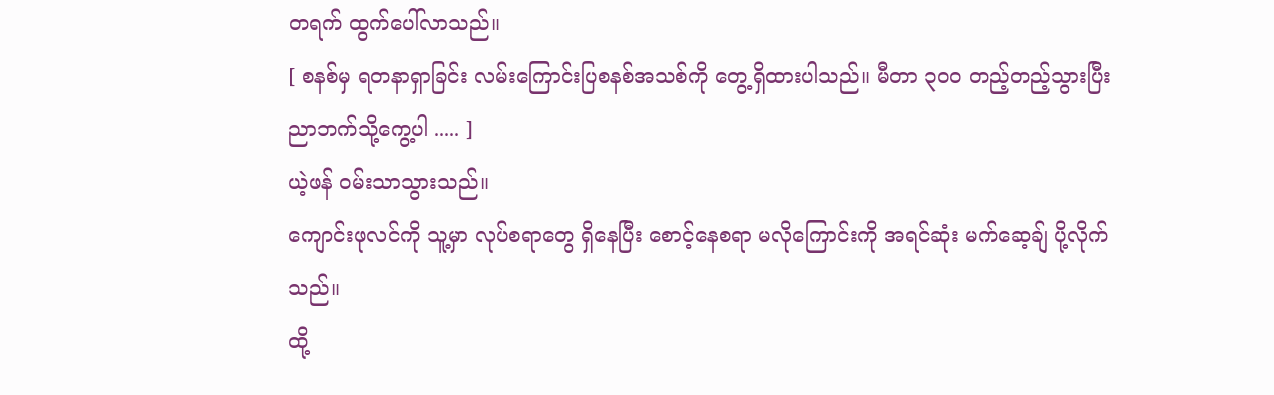တရက် ထွက်ပေါ်လာသည်။
[ စနစ်မှ ရတနာရှာခြင်း လမ်းကြောင်းပြစနစ်အသစ်ကို တွေ့ရှိထားပါသည်။ မီတာ ၃၀၀ တည့်တည့်သွားပြီး ညာဘက်သို့ကွေ့ပါ ..... ]
ယဲ့ဖန် ဝမ်းသာသွားသည်။
ကျောင်းဖုလင်ကို သူ့မှာ လုပ်စရာတွေ ရှိနေပြီး စောင့်နေစရာ မလိုကြောင်းကို အရင်ဆုံး မက်ဆေ့ချ် ပို့လိုက်သည်။
ထို့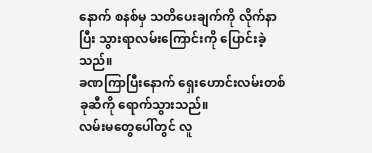နောက် စနစ်မှ သတိပေးချက်ကို လိုက်နာပြီး သွားရာလမ်းကြောင်းကို ပြောင်းခဲ့သည်။
ခဏကြာပြီးနောက် ရှေးဟောင်းလမ်းတစ်ခုဆီကို ရောက်သွားသည်။
လမ်းမတွေပေါ်တွင် လူ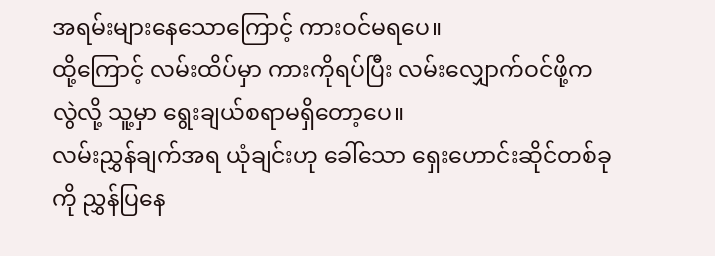အရမ်းများနေသောကြောင့် ကားဝင်မရပေ။
ထို့ကြောင့် လမ်းထိပ်မှာ ကားကိုရပ်ပြီး လမ်းလျှောက်ဝင်ဖို့ကလွဲလို့ သူ့မှာ ရွေးချယ်စရာမရှိတော့ပေ။
လမ်းညွှန်ချက်အရ ယုံချင်းဟု ခေါ်သော ရှေးဟောင်းဆိုင်တစ်ခုကို ညွှန်ပြနေ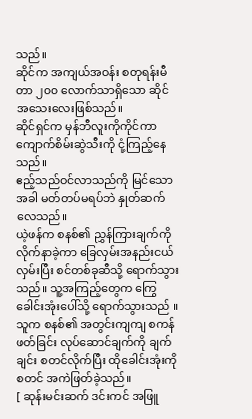သည်။
ဆိုင်က အကျယ်အဝန်း စတုရန်းမီတာ ၂၀၀ လောက်သာရှိသော ဆိုင်အသေးလေးဖြစ်သည်။
ဆိုင်ရှင်က မှန်ဘီလူးကိုကိုင်ကာ ကျောက်စိမ်းဆွဲသီးကို ငုံ့ကြည့်နေသည်။
ဧည့်သည်ဝင်လာသည်ကို မြင်သောအခါ မတ်တပ်မရပ်ဘဲ နှုတ်ဆက်လေသည်။
ယဲ့ဖန်က စနစ်၏ ညွှန်ကြားချက်ကို လိုက်နာခဲ့ကာ ခြေလှမ်းအနည်းငယ်လှမ်းပြီး စင်တစ်ခုဆီသို့ ရောက်သွားသည်။ သူ့အကြည့်တွေက ကြွေခေါင်းအုံးပေါ်သို့ ရောက်သွားသည် ။
သူက စနစ်၏ အတွင်းကျကျ စကန်ဖတ်ခြင်း လုပ်ဆောင်ချက်ကို ချက်ချင်း စတင်လိုက်ပြီး ထိုခေါင်းအုံးကို စတင် အကဲဖြတ်ခဲ့သည်။
[ ဆုန်းမင်းဆက် ဒင်းကင် အဖြူ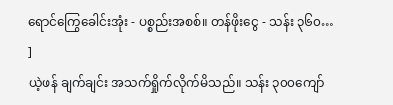ရောင်ကြွေခေါင်းအုံး - ပစ္စည်းအစစ်။ တန်ဖိုးငွေ - သန်း ၃၆၀… ]
ယဲ့ဖန် ချက်ချင်း အသက်ရှိုက်လိုက်မိသည်။ သန်း ၃၀၀ကျော်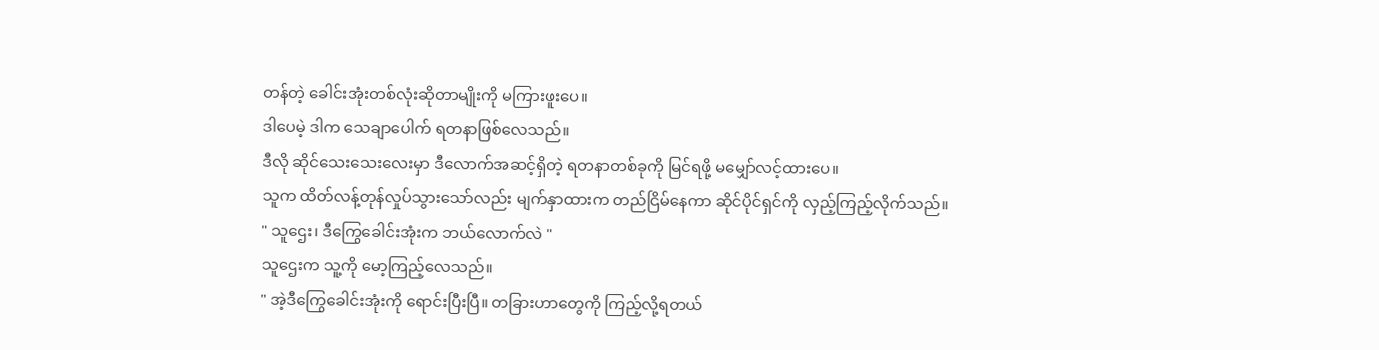တန်တဲ့ ခေါင်းအုံးတစ်လုံးဆိုတာမျိုးကို မကြားဖူးပေ။
ဒါပေမဲ့ ဒါက သေချာပေါက် ရတနာဖြစ်လေသည်။
ဒီလို ဆိုင်သေးသေးလေးမှာ ဒီလောက်အဆင့်ရှိတဲ့ ရတနာတစ်ခုကို မြင်ရဖို့ မမျှော်လင့်ထားပေ။
သူက ထိတ်လန့်တုန်လှုပ်သွားသော်လည်း မျက်နှာထားက တည်ငြိမ်နေကာ ဆိုင်ပိုင်ရှင်ကို လှည့်ကြည့်လိုက်သည်။
" သူဌေး၊ ဒီကြွေခေါင်းအုံးက ဘယ်လောက်လဲ "
သူဌေးက သူ့ကို မော့ကြည့်လေသည်။
" အဲ့ဒီကြွေခေါင်းအုံးကို ရောင်းပြီးပြီ။ တခြားဟာတွေကို ကြည့်လို့ရတယ်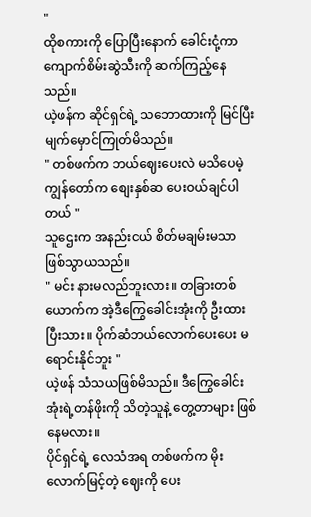"
ထိုစကားကို ပြောပြီးနောက် ခေါင်းငုံ့ကာ ကျောက်စိမ်းဆွဲသီးကို ဆက်ကြည့်နေသည်။
ယဲ့ဖန်က ဆိုင်ရှင်ရဲ့ သဘောထားကို မြင်ပြီး မျက်မှောင်ကြုတ်မိသည်။
" တစ်ဖက်က ဘယ်ဈေးပေးလဲ မသိပေမဲ့ ကျွန်တော်က စျေးနှစ်ဆ ပေးဝယ်ချင်ပါတယ် "
သူဌေးက အနည်းငယ် စိတ်မချမ်းမသာဖြစ်သွာယသည်။
" မင်း နားမလည်ဘူးလား။ တခြားတစ်ယောက်က အဲ့ဒီကြွေခေါင်းအုံးကို ဦးထားပြီးသား။ ပိုက်ဆံဘယ်လောက်ပေးပေး မရောင်းနိုင်ဘူး "
ယဲ့ဖန် သံသယဖြစ်မိသည်။ ဒီကြွေခေါင်းအုံးရဲ့တန်ဖိုးကို သိတဲ့သူနဲ့ တွေ့တာများ ဖြစ်နေမလား။
ပိုင်ရှင်ရဲ့ လေသံအရ တစ်ဖက်က မိုးလောက်မြင့်တဲ့ ဈေးကို ပေး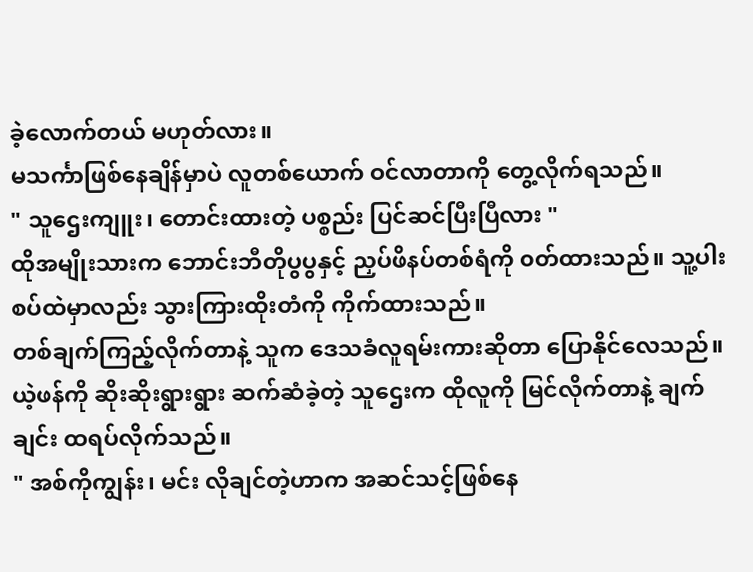ခဲ့လောက်တယ် မဟုတ်လား။
မသင်္ကာဖြစ်နေချိန်မှာပဲ လူတစ်ယောက် ဝင်လာတာကို တွေ့လိုက်ရသည်။
" သူဌေးကျူး၊ တောင်းထားတဲ့ ပစ္စည်း ပြင်ဆင်ပြီးပြီလား "
ထိုအမျိုးသားက ဘောင်းဘီတိုပွပွနှင့် ညှပ်ဖိနပ်တစ်ရံကို ၀တ်ထားသည်။ သူ့ပါးစပ်ထဲမှာလည်း သွားကြားထိုးတံကို ကိုက်ထားသည်။
တစ်ချက်ကြည့်လိုက်တာနဲ့ သူက ဒေသခံလူရမ်းကားဆိုတာ ပြောနိုင်လေသည်။
ယဲ့ဖန်ကို ဆိုးဆိုးရွားရွား ဆက်ဆံခဲ့တဲ့ သူဌေးက ထိုလူကို မြင်လိုက်တာနဲ့ ချက်ချင်း ထရပ်လိုက်သည်။
" အစ်ကိုကျွန်း၊ မင်း လိုချင်တဲ့ဟာက အဆင်သင့်ဖြစ်နေ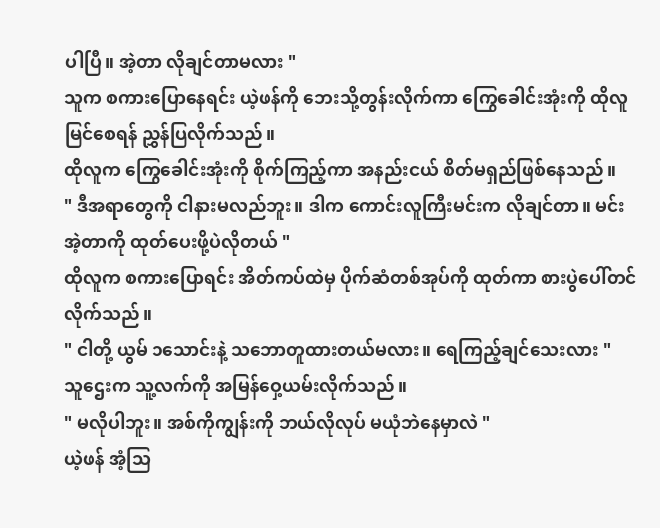ပါပြီ။ အဲ့တာ လိုချင်တာမလား "
သူက စကားပြောနေရင်း ယဲ့ဖန်ကို ဘေးသို့တွန်းလိုက်ကာ ကြွေခေါင်းအုံးကို ထိုလူမြင်စေရန် ညွှန်ပြလိုက်သည်။
ထိုလူက ကြွေခေါင်းအုံးကို စိုက်ကြည့်ကာ အနည်းငယ် စိတ်မရှည်ဖြစ်နေသည်။
" ဒီအရာတွေကို ငါနားမလည်ဘူး။ ဒါက ကောင်းလူကြီးမင်းက လိုချင်တာ။ မင်း အဲ့တာကို ထုတ်ပေးဖို့ပဲလိုတယ် "
ထိုလူက စကားပြောရင်း အိတ်ကပ်ထဲမှ ပိုက်ဆံတစ်အုပ်ကို ထုတ်ကာ စားပွဲပေါ်တင်လိုက်သည်။
" ငါတို့ ယွမ် ၁သောင်းနဲ့ သဘောတူထားတယ်မလား။ ရေကြည့်ချင်သေးလား "
သူဌေးက သူ့လက်ကို အမြန်ဝှေ့ယမ်းလိုက်သည်။
" မလိုပါဘူး။ အစ်ကိုကျွန်းကို ဘယ်လိုလုပ် မယုံဘဲနေမှာလဲ "
ယဲ့ဖန် အံ့သြ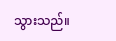သွားသည်။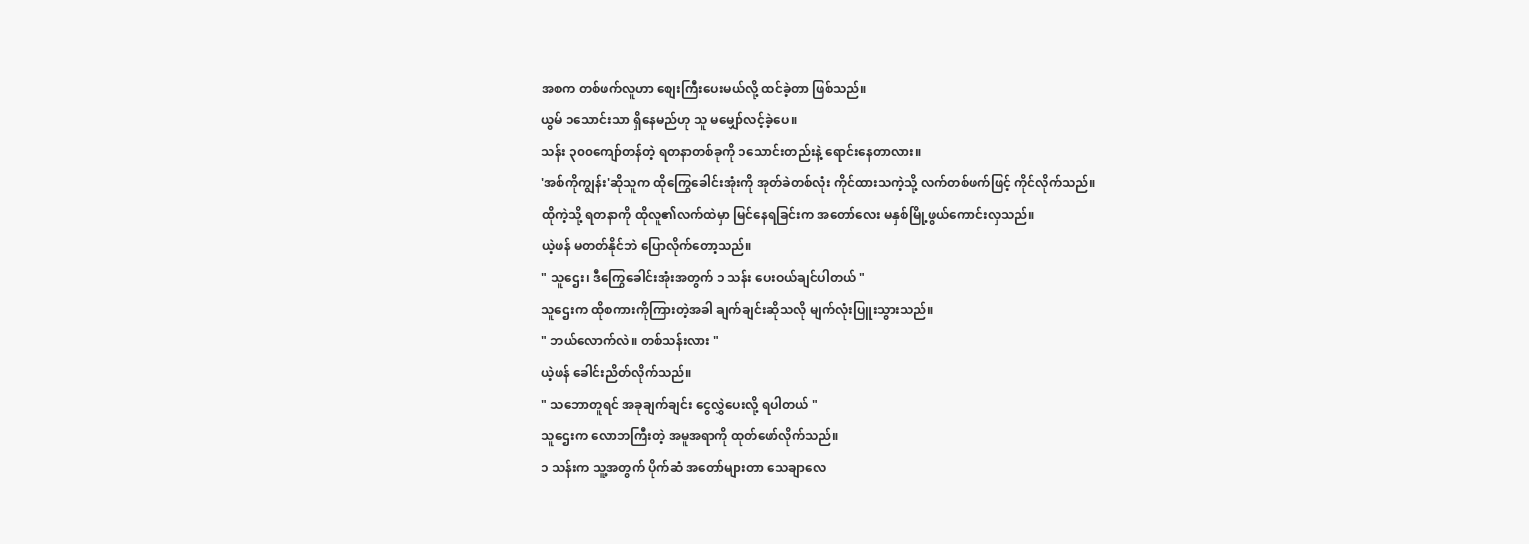အစက တစ်ဖက်လူဟာ စျေးကြီးပေးမယ်လို့ ထင်ခဲ့တာ ဖြစ်သည်။
ယွမ် ၁သောင်းသာ ရှိနေမည်ဟု သူ မမျှော်လင့်ခဲ့ပေ။
သန်း ၃၀၀ကျော်တန်တဲ့ ရတနာတစ်ခုကို ၁သောင်းတည်းနဲ့ ရောင်းနေတာလား။
'အစ်ကိုကျွန်း'ဆိုသူက ထိုကြွေခေါင်းအုံးကို အုတ်ခဲတစ်လုံး ကိုင်ထားသကဲ့သို့ လက်တစ်ဖက်ဖြင့် ကိုင်လိုက်သည်။
ထိုကဲ့သို့ ရတနာကို ထိုလူ၏လက်ထဲမှာ မြင်နေရခြင်းက အတော်လေး မနှစ်မြို့ဖွယ်ကောင်းလှသည်။
ယဲ့ဖန် မတတ်နိုင်ဘဲ ပြောလိုက်တော့သည်။
" သူဌေး၊ ဒီကြွေခေါင်းအုံးအတွက် ၁ သန်း ပေးဝယ်ချင်ပါတယ် "
သူဌေးက ထိုစကားကိုကြားတဲ့အခါ ချက်ချင်းဆိုသလို မျက်လုံးပြူးသွားသည်။
" ဘယ်လောက်လဲ။ တစ်သန်းလား "
ယဲ့ဖန် ခေါင်းညိတ်လိုက်သည်။
" သဘောတူရင် အခုချက်ချင်း ငွေလွှဲပေးလို့ ရပါတယ် "
သူဌေးက လောဘကြီးတဲ့ အမူအရာကို ထုတ်ဖော်လိုက်သည်။
၁ သန်းက သူ့အတွက် ပိုက်ဆံ အတော်များတာ သေချာလေ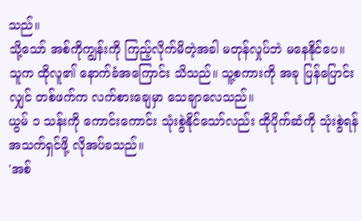သည်။
သို့သော် အစ်ကိုကျွန်းကို ကြည့်လိုက်မိတဲ့အခါ မတုန်လှုပ်ဘဲ မနေနိုင်ပေ။
သူက ထိုလူ၏ နောက်ခံအကြောင်း သိသည်။ သူ့စကားကို အခု ပြန်ပြောင်းလျှင် တစ်ဖက်က လက်စားချေမှာ သေချာလေသည်။
ယွမ် ၁ သန်းကို ကောင်းကောင်း သုံးစွဲနိုင်သော်လည်း ထိုပိုက်ဆံကို သုံးစွဲရန် အသက်ရှင်ဖို့ လိုအပ်ခသည်။
'အစ်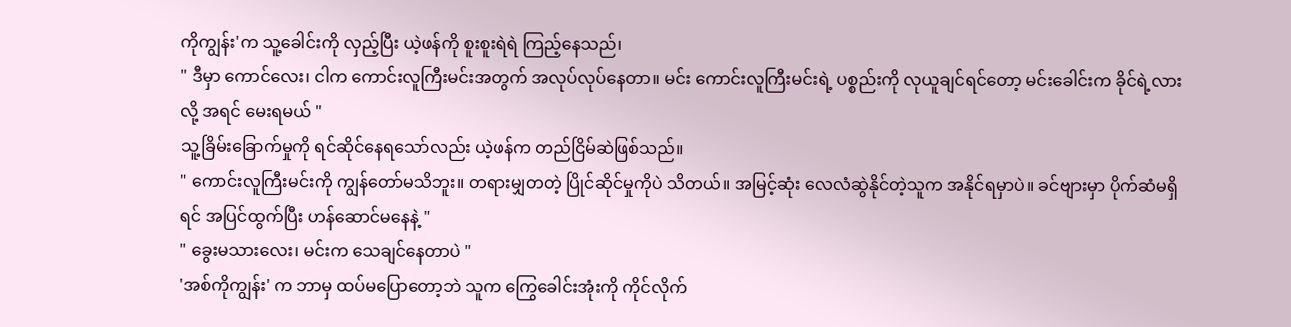ကိုကျွန်း'က သူ့ခေါင်းကို လှည့်ပြီး ယဲ့ဖန်ကို စူးစူးရဲရဲ ကြည့်နေသည်၊
" ဒီမှာ ကောင်လေး၊ ငါက ကောင်းလူကြီးမင်းအတွက် အလုပ်လုပ်နေတာ။ မင်း ကောင်းလူကြီးမင်းရဲ့ ပစ္စည်းကို လုယူချင်ရင်တော့ မင်းခေါင်းက ခိုင်ရဲ့လားလို့ အရင် မေးရမယ် "
သူ့ခြိမ်းခြောက်မှုကို ရင်ဆိုင်နေရသော်လည်း ယဲ့ဖန်က တည်ငြိမ်ဆဲဖြစ်သည်။
" ကောင်းလူကြီးမင်းကို ကျွန်တော်မသိဘူး။ တရားမျှတတဲ့ ပြိုင်ဆိုင်မှုကိုပဲ သိတယ်။ အမြင့်ဆုံး လေလံဆွဲနိုင်တဲ့သူက အနိုင်ရမှာပဲ။ ခင်ဗျားမှာ ပိုက်ဆံမရှိရင် အပြင်ထွက်ပြီး ဟန်ဆောင်မနေနဲ့ "
" ခွေးမသားလေး၊ မင်းက သေချင်နေတာပဲ "
'အစ်ကိုကျွန်း' က ဘာမှ ထပ်မပြောတော့ဘဲ သူက ကြွေခေါင်းအုံးကို ကိုင်လိုက်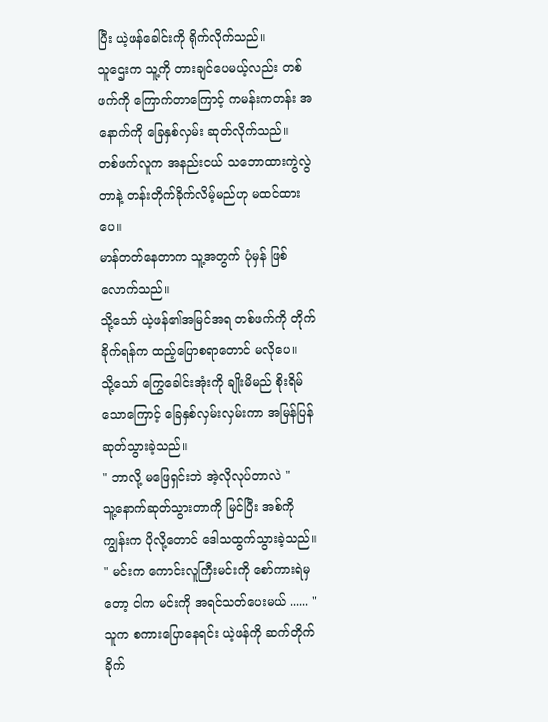ပြီး ယဲ့ဖန်ခေါင်းကို ရိုက်လိုက်သည်။
သူဌေးက သူ့ကို တားချင်ပေမယ့်လည်း တစ်ဖက်ကို ကြောက်တာကြောင့် ကမန်းကတန်း အနောက်ကို ခြေနှစ်လှမ်း ဆုတ်လိုက်သည်။
တစ်ဖက်လူက အနည်းငယ် သဘောထားကွဲလွဲတာနဲ့ တန်းတိုက်ခိုက်လိမ့်မည်ဟု မထင်ထားပေ။
မာန်တတ်နေတာက သူ့အတွက် ပုံမှန် ဖြစ်လောက်သည်။
သို့သော် ယဲ့ဖန်၏အမြင်အရ တစ်ဖက်ကို တိုက်ခိုက်ရန်က ထည့်ပြောစရာတောင် မလိုပေ။
သို့သော် ကြွေခေါင်းအုံးကို ချိုးမိမည် စိုးရိမ်သောကြောင့် ခြေနှစ်လှမ်းလှမ်းကာ အမြန်ပြန်ဆုတ်သွားခဲ့သည်။
" ဘာလို့ မဖြေရှင်းဘဲ အဲ့လိုလုပ်တာလဲ "
သူ့နောက်ဆုတ်သွားတာကို မြင်ပြီး အစ်ကိုကျွန်းက ပိုလို့တောင် ဒေါသထွက်သွားခဲ့သည်။
" မင်းက ကောင်းလူကြီးမင်းကို စော်ကားရဲမှတော့ ငါက မင်းကို အရင်သတ်ပေးမယ် ...... "
သူက စကားပြောနေရင်း ယဲ့ဖန်ကို ဆက်တိုက်ခိုက်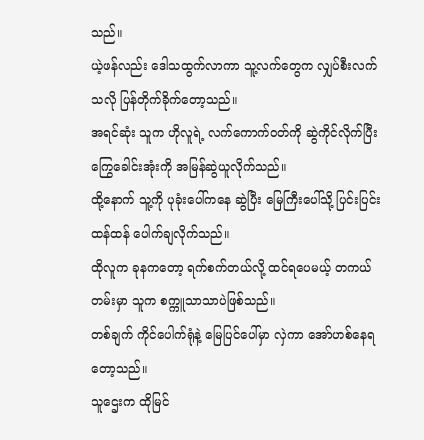သည်။
ယဲ့ဖန်လည်း ဒေါသထွက်လာကာ သူ့လက်တွေက လျှပ်စီးလက်သလို ပြန်တိုက်ခိုက်တော့သည်။
အရင်ဆုံး သူက ဟိုလူရဲ့ လက်ကောက်ဝတ်ကို ဆွဲကိုင်လိုက်ပြီး ကြွေခေါင်းအုံးကို အမြန်ဆွဲယူလိုက်သည်။
ထို့နောက် သူ့ကို ပုခုံးပေါ်ကနေ ဆွဲပြီး မြေကြီးပေါ်သို့ ပြင်းပြင်းထန်ထန် ပေါက်ချလိုက်သည်။
ထိုလူက ခုနကတော့ ရက်စက်တယ်လို့ ထင်ရပေမယ့် တကယ်တမ်းမှာ သူက စက္ကူသာသာပဲဖြစ်သည်။
တစ်ချက် ကိုင်ပေါက်ရုံနဲ့ မြေပြင်ပေါ်မှာ လှဲကာ အော်ဟစ်နေရတော့သည်။
သူဌေးက ထိုမြင်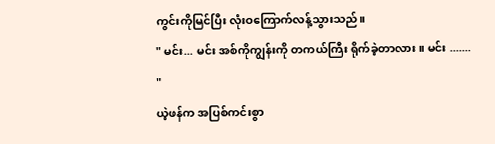ကွင်းကိုမြင်ပြီး လုံးဝကြောက်လန့်သွားသည်။
" မင်း... မင်း အစ်ကိုကျွန်းကို တကယ်ကြီး ရိုက်ခဲ့တာလား။ မင်း ....... "
ယဲ့ဖန်က အပြစ်ကင်းစွာ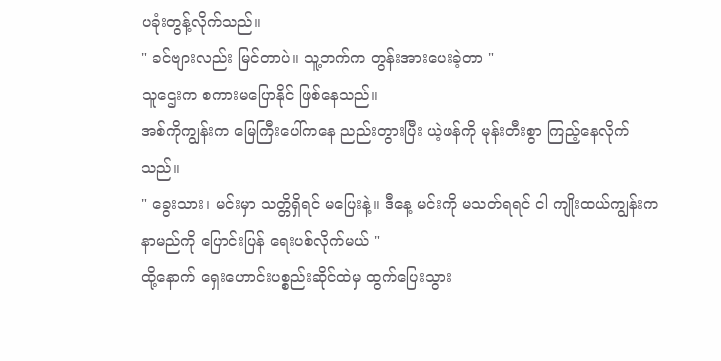ပခုံးတွန့်လိုက်သည်။
" ခင်ဗျားလည်း မြင်တာပဲ။ သူ့ဘက်က တွန်းအားပေးခဲ့တာ "
သူဌေးက စကားမပြောနိုင် ဖြစ်နေသည်။
အစ်ကိုကျွန်းက မြေကြီးပေါ်ကနေ ညည်းတွားပြီး ယဲ့ဖန်ကို မုန်းတီးစွာ ကြည့်နေလိုက်သည်။
" ခွေးသား၊ မင်းမှာ သတ္တိရှိရင် မပြေးနဲ့။ ဒီနေ့ မင်းကို မသတ်ရရင် ငါ ကျိုးထယ်ကျွန်းက နာမည်ကို ပြောင်းပြန် ရေးပစ်လိုက်မယ် "
ထို့နောက် ရှေးဟောင်းပစ္စည်းဆိုင်ထဲမှ ထွက်ပြေးသွား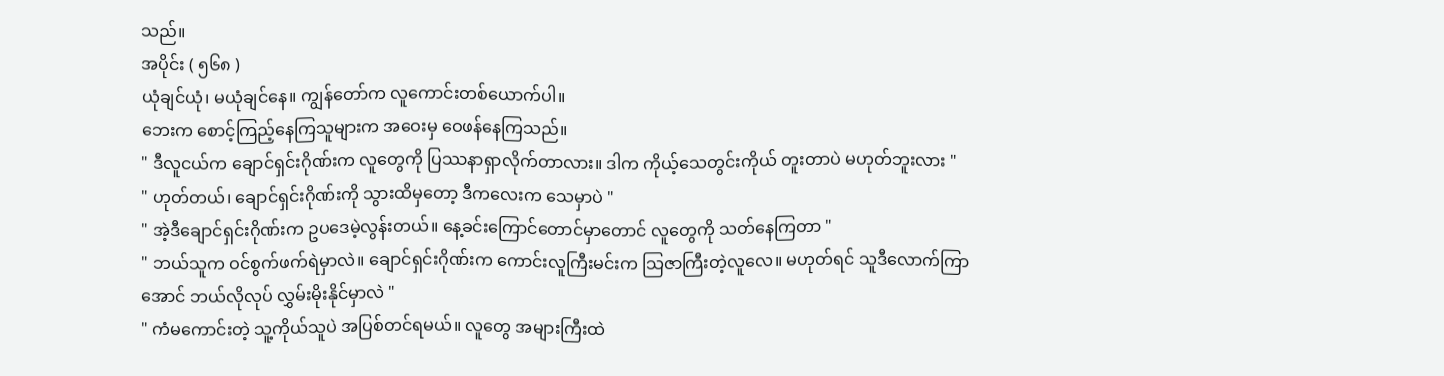သည်။
အပိုင်း ( ၅၆၈ )
ယုံချင်ယုံ၊ မယုံချင်နေ။ ကျွန်တော်က လူကောင်းတစ်ယောက်ပါ။
ဘေးက စောင့်ကြည့်နေကြသူများက အဝေးမှ ဝေဖန်နေကြသည်။
" ဒီလူငယ်က ချောင်ရှင်းဂိုဏ်းက လူတွေကို ပြဿနာရှာလိုက်တာလား။ ဒါက ကိုယ့်သေတွင်းကိုယ် တူးတာပဲ မဟုတ်ဘူးလား "
" ဟုတ်တယ်၊ ချောင်ရှင်းဂိုဏ်းကို သွားထိမှတော့ ဒီကလေးက သေမှာပဲ "
" အဲ့ဒီချောင်ရှင်းဂိုဏ်းက ဥပဒေမဲ့လွန်းတယ်။ နေ့ခင်းကြောင်တောင်မှာတောင် လူတွေကို သတ်နေကြတာ "
" ဘယ်သူက ဝင်စွက်ဖက်ရဲမှာလဲ။ ချောင်ရှင်းဂိုဏ်းက ကောင်းလူကြီးမင်းက သြဇာကြီးတဲ့လူလေ။ မဟုတ်ရင် သူဒီလောက်ကြာအောင် ဘယ်လိုလုပ် လွှမ်းမိုးနိုင်မှာလဲ "
" ကံမကောင်းတဲ့ သူ့ကိုယ်သူပဲ အပြစ်တင်ရမယ်။ လူတွေ အများကြီးထဲ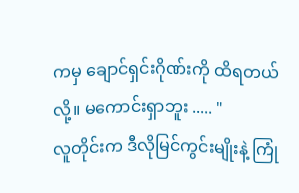ကမှ ချောင်ရှင်းဂိုဏ်းကို ထိရတယ်လို့။ မကောင်းရှာဘူး ..... "
လူတိုင်းက ဒီလိုမြင်ကွင်းမျိုးနဲ့ ကြုံ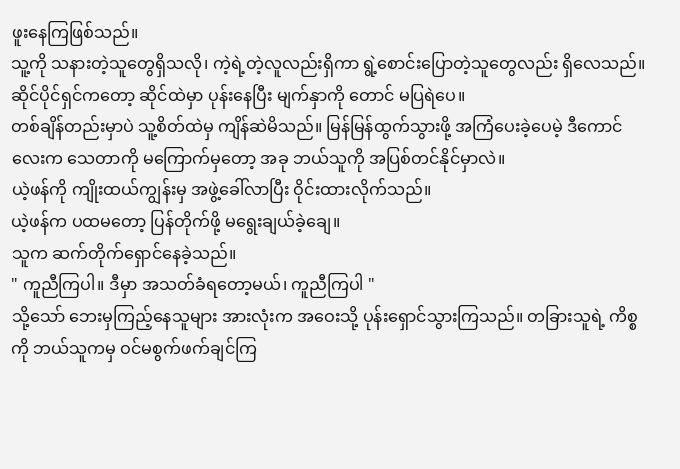ဖူးနေကြဖြစ်သည်။
သူ့ကို သနားတဲ့သူတွေရှိသလို၊ ကဲ့ရဲ့တဲ့လူလည်းရှိကာ ရွဲ့စောင်းပြောတဲ့သူတွေလည်း ရှိလေသည်။
ဆိုင်ပိုင်ရှင်ကတော့ ဆိုင်ထဲမှာ ပုန်းနေပြီး မျက်နှာကို တောင် မပြရဲပေ။
တစ်ချိန်တည်းမှာပဲ သူ့စိတ်ထဲမှ ကျိန်ဆဲမိသည်။ မြန်မြန်ထွက်သွားဖို့ အကြံပေးခဲ့ပေမဲ့ ဒီကောင်လေးက သေတာကို မကြောက်မှတော့ အခု ဘယ်သူကို အပြစ်တင်နိုင်မှာလဲ။
ယဲ့ဖန်ကို ကျိုးထယ်ကျွန်းမှ အဖွဲ့ခေါ်လာပြီး ဝိုင်းထားလိုက်သည်။
ယဲ့ဖန်က ပထမတော့ ပြန်တိုက်ဖို့ မရွေးချယ်ခဲ့ချေ။
သူက ဆက်တိုက်ရှောင်နေခဲ့သည်။
" ကူညီကြပါ။ ဒီမှာ အသတ်ခံရတော့မယ်၊ ကူညီကြပါ "
သို့သော် ဘေးမှကြည့်နေသူများ အားလုံးက အဝေးသို့ ပုန်းရှောင်သွားကြသည်။ တခြားသူရဲ့ ကိစ္စကို ဘယ်သူကမှ ဝင်မစွက်ဖက်ချင်ကြ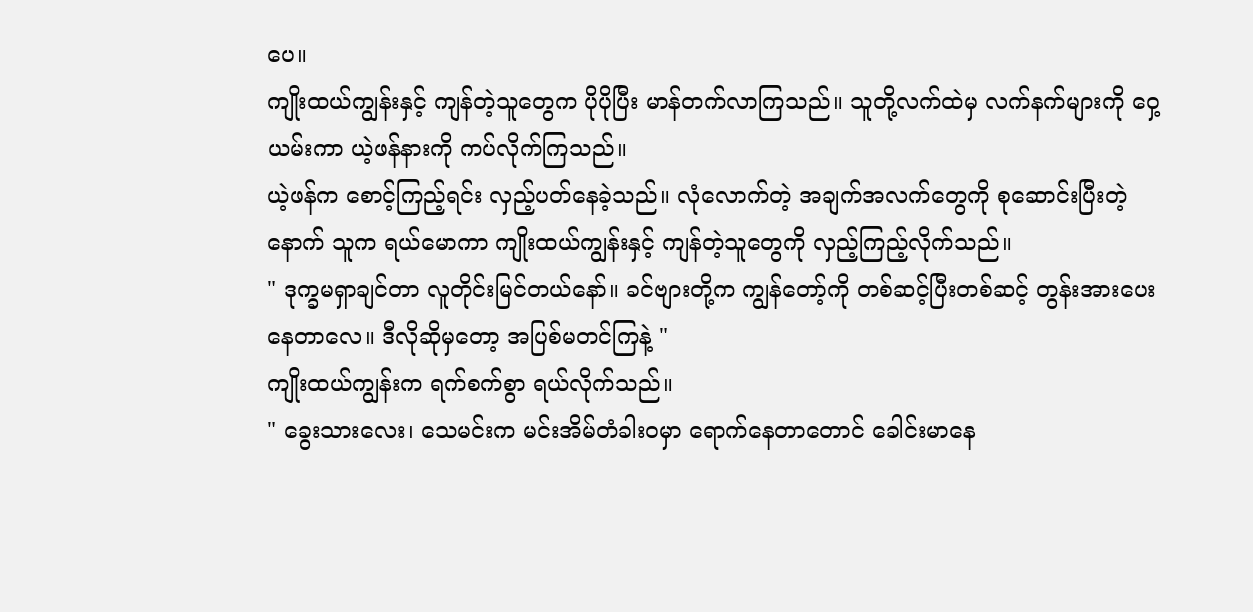ပေ။
ကျိုးထယ်ကျွန်းနှင့် ကျန်တဲ့သူတွေက ပိုပိုပြီး မာန်တက်လာကြသည်။ သူတို့လက်ထဲမှ လက်နက်များကို ဝှေ့ယမ်းကာ ယဲ့ဖန်နားကို ကပ်လိုက်ကြသည်။
ယဲ့ဖန်က စောင့်ကြည့်ရင်း လှည့်ပတ်နေခဲ့သည်။ လုံလောက်တဲ့ အချက်အလက်တွေကို စုဆောင်းပြီးတဲ့နောက် သူက ရယ်မောကာ ကျိုးထယ်ကျွန်းနှင့် ကျန်တဲ့သူတွေကို လှည့်ကြည့်လိုက်သည်။
" ဒုက္ခမရှာချင်တာ လူတိုင်းမြင်တယ်နော်။ ခင်ဗျားတို့က ကျွန်တော့်ကို တစ်ဆင့်ပြီးတစ်ဆင့် တွန်းအားပေးနေတာလေ။ ဒီလိုဆိုမှတော့ အပြစ်မတင်ကြနဲ့ "
ကျိုးထယ်ကျွန်းက ရက်စက်စွာ ရယ်လိုက်သည်။
" ခွေးသားလေး၊ သေမင်းက မင်းအိမ်တံခါးဝမှာ ရောက်နေတာတောင် ခေါင်းမာနေ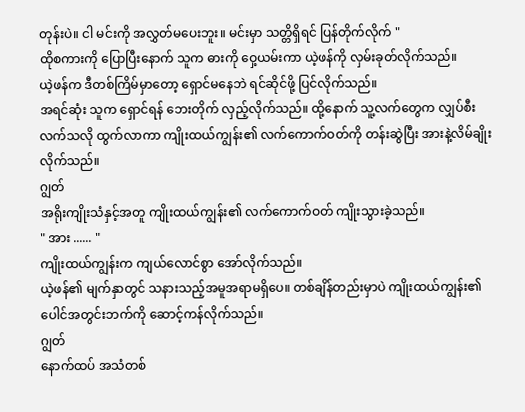တုန်းပဲ။ ငါ မင်းကို အလွှတ်မပေးဘူး။ မင်းမှာ သတ္တိရှိရင် ပြန်တိုက်လိုက် "
ထိုစကားကို ပြောပြီးနောက် သူက ဓားကို ဝှေ့ယမ်းကာ ယဲ့ဖန်ကို လှမ်းခုတ်လိုက်သည်။
ယဲ့ဖန်က ဒီတစ်ကြိမ်မှာတော့ ရှောင်မနေဘဲ ရင်ဆိုင်ဖို့ ပြင်လိုက်သည်။
အရင်ဆုံး သူက ရှောင်ရန် ဘေးတိုက် လှည့်လိုက်သည်။ ထို့နောက် သူ့လက်တွေက လျှပ်စီးလက်သလို ထွက်လာကာ ကျိုးထယ်ကျွန်း၏ လက်ကောက်ဝတ်ကို တန်းဆွဲပြီး အားနဲ့လိမ်ချိုးလိုက်သည်။
ဂျွတ်
အရိုးကျိုးသံနှင့်အတူ ကျိုးထယ်ကျွန်း၏ လက်ကောက်ဝတ် ကျိုးသွားခဲ့သည်။
" အား ...... "
ကျိုးထယ်ကျွန်းက ကျယ်လောင်စွာ အော်လိုက်သည်။
ယဲ့ဖန်၏ မျက်နှာတွင် သနားသည့်အမူအရာမရှိပေ။ တစ်ချိန်တည်းမှာပဲ ကျိုးထယ်ကျွန်း၏ ပေါင်အတွင်းဘက်ကို ဆောင့်ကန်လိုက်သည်။
ဂျွတ်
နောက်ထပ် အသံတစ်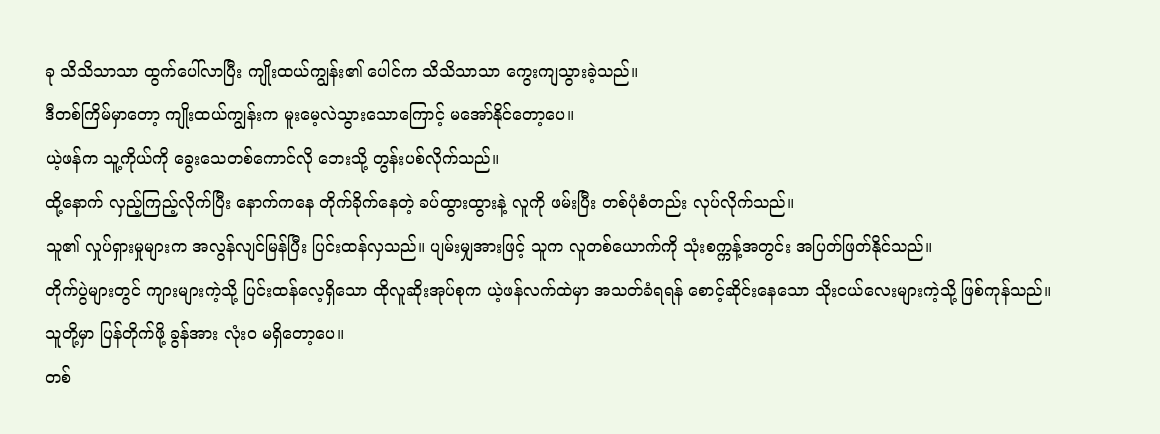ခု သိသိသာသာ ထွက်ပေါ်လာပြီး ကျိုးထယ်ကျွန်း၏ ပေါင်က သိသိသာသာ ကွေးကျသွားခဲ့သည်။
ဒီတစ်ကြိမ်မှာတော့ ကျိုးထယ်ကျွန်းက မူးမေ့လဲသွားသောကြောင့် မအော်နိုင်တော့ပေ။
ယဲ့ဖန်က သူ့ကိုယ်ကို ခွေးသေတစ်ကောင်လို ဘေးသို့ တွန်းပစ်လိုက်သည်။
ထို့နောက် လှည့်ကြည့်လိုက်ပြီး နောက်ကနေ တိုက်ခိုက်နေတဲ့ ခပ်ထွားထွားနဲ့ လူကို ဖမ်းပြီး တစ်ပုံစံတည်း လုပ်လိုက်သည်။
သူ၏ လှုပ်ရှားမှုများက အလွန်လျင်မြန်ပြီး ပြင်းထန်လှသည်။ ပျမ်းမျှအားဖြင့် သူက လူတစ်ယောက်ကို သုံးစက္ကန့်အတွင်း အပြတ်ဖြတ်နိုင်သည်။
တိုက်ပွဲများတွင် ကျားများကဲ့သို့ ပြင်းထန်လေ့ရှိသော ထိုလူဆိုးအုပ်စုက ယဲ့ဖန်လက်ထဲမှာ အသတ်ခံရရန် စောင့်ဆိုင်းနေသော သိုးငယ်လေးများကဲ့သို့ ဖြစ်ကုန်သည်။ သူတို့မှာ ပြန်တိုက်ဖို့ ခွန်အား လုံးဝ မရှိတော့ပေ။
တစ်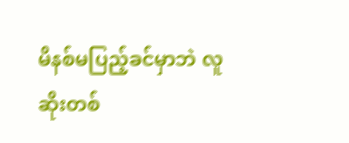မိနစ်မပြည့်ခင်မှာဘဲ လူဆိုးတစ်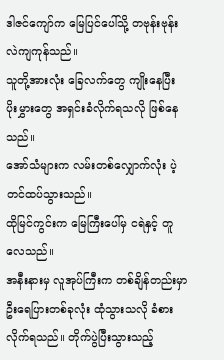ဒါဇင်ကျော်က မြေပြင်ပေါ်သို့ တဗုန်းဗုန်း လဲကျကုန်သည်။
သူတို့အားလုံး ခြေလက်တွေ ကျိုးနေပြီး ပိုးမွှားတွေ အရှင်းခံလိုက်ရသလို ဖြစ်နေသည်။
အော်သံများက လမ်းတစ်လျှောက်လုံး ပဲ့တင်ထပ်သွားသည်။
ထိုမြင်ကွင်းက မြေကြီးပေါ်မှ ငရဲနှင့် တူလေသည်။
အနီးနားမှ လူအုပ်ကြီးက တစ်ချိန်တည်းမှာ ဦးရေပြားတစ်ခုလုံး ထုံသွားသလို ခံစားလိုက်ရသည်။ တိုက်ပွဲပြီးသွားသည့်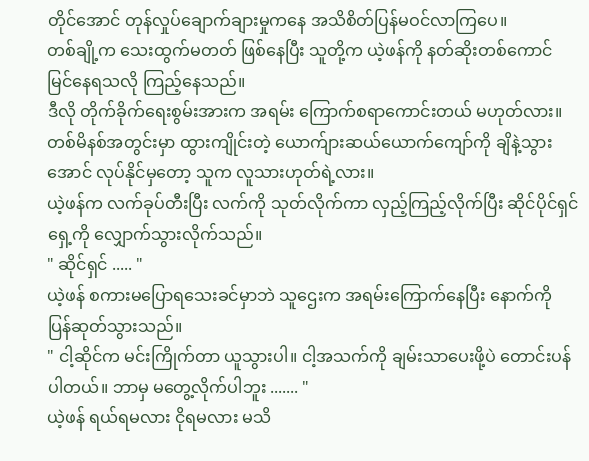တိုင်အောင် တုန်လှုပ်ချောက်ချားမှုကနေ အသိစိတ်ပြန်မဝင်လာကြပေ။
တစ်ချို့က သေးထွက်မတတ် ဖြစ်နေပြီး သူတို့က ယဲ့ဖန်ကို နတ်ဆိုးတစ်ကောင် မြင်နေရသလို ကြည့်နေသည်။
ဒီလို တိုက်ခိုက်ရေးစွမ်းအားက အရမ်း ကြောက်စရာကောင်းတယ် မဟုတ်လား။
တစ်မိနစ်အတွင်းမှာ ထွားကျိုင်းတဲ့ ယောက်ျားဆယ်ယောက်ကျော်ကို ချိနဲ့သွားအောင် လုပ်နိုင်မှတော့ သူက လူသားဟုတ်ရဲ့လား။
ယဲ့ဖန်က လက်ခုပ်တီးပြီး လက်ကို သုတ်လိုက်ကာ လှည့်ကြည့်လိုက်ပြီး ဆိုင်ပိုင်ရှင်ရှေ့ကို လျှောက်သွားလိုက်သည်။
" ဆိုင်ရှင် ..... "
ယဲ့ဖန် စကားမပြောရသေးခင်မှာဘဲ သူဌေးက အရမ်းကြောက်နေပြီး နောက်ကို ပြန်ဆုတ်သွားသည်။
" ငါ့ဆိုင်က မင်းကြိုက်တာ ယူသွားပါ။ ငါ့အသက်ကို ချမ်းသာပေးဖို့ပဲ တောင်းပန်ပါတယ်။ ဘာမှ မတွေ့လိုက်ပါဘူး ....... "
ယဲ့ဖန် ရယ်ရမလား ငိုရမလား မသိ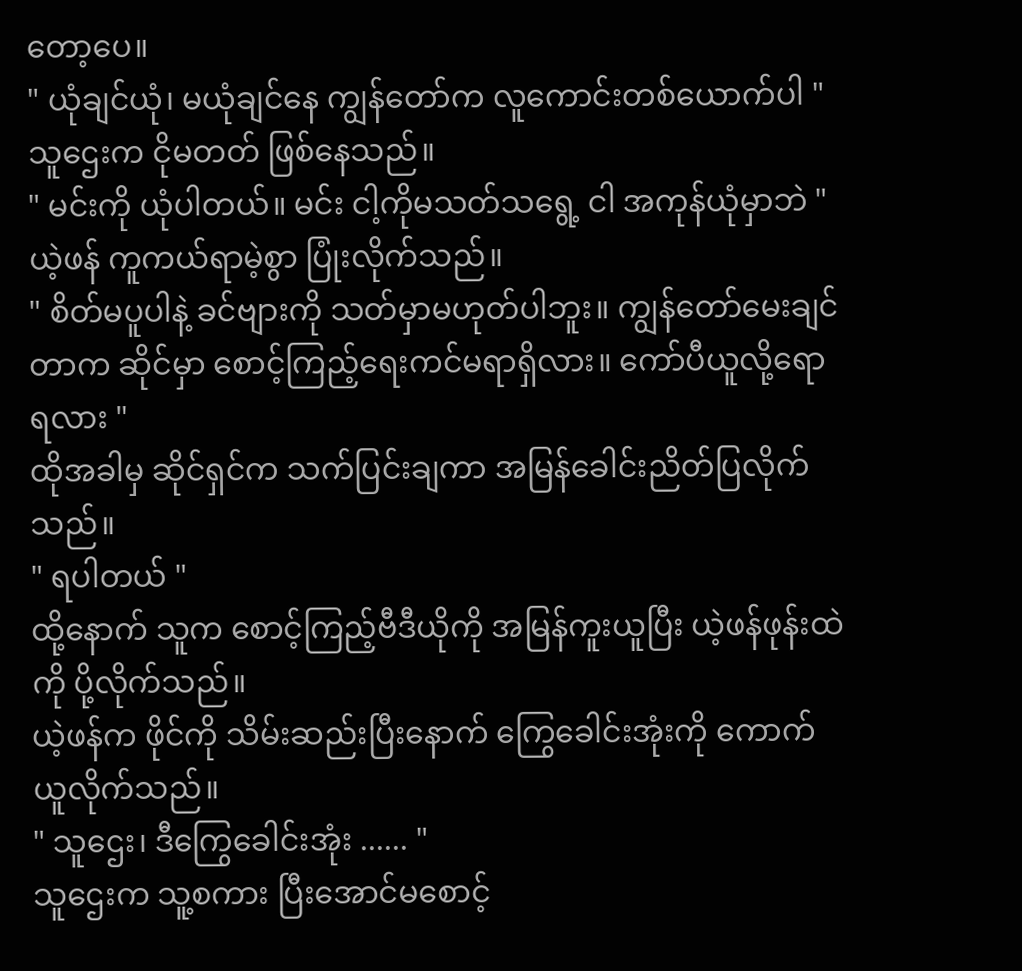တော့ပေ။
" ယုံချင်ယုံ၊ မယုံချင်နေ ကျွန်တော်က လူကောင်းတစ်ယောက်ပါ "
သူဌေးက ငိုမတတ် ဖြစ်နေသည်။
" မင်းကို ယုံပါတယ်။ မင်း ငါ့ကိုမသတ်သရွေ့ ငါ အကုန်ယုံမှာဘဲ "
ယဲ့ဖန် ကူကယ်ရာမဲ့စွာ ပြုံးလိုက်သည်။
" စိတ်မပူပါနဲ့ ခင်ဗျားကို သတ်မှာမဟုတ်ပါဘူး။ ကျွန်တော်မေးချင်တာက ဆိုင်မှာ စောင့်ကြည့်ရေးကင်မရာရှိလား။ ကော်ပီယူလို့ရော ရလား "
ထိုအခါမှ ဆိုင်ရှင်က သက်ပြင်းချကာ အမြန်ခေါင်းညိတ်ပြလိုက်သည်။
" ရပါတယ် "
ထို့နောက် သူက စောင့်ကြည့်ဗီဒီယိုကို အမြန်ကူးယူပြီး ယဲ့ဖန်ဖုန်းထဲကို ပို့လိုက်သည်။
ယဲ့ဖန်က ဖိုင်ကို သိမ်းဆည်းပြီးနောက် ကြွေခေါင်းအုံးကို ကောက်ယူလိုက်သည်။
" သူဌေး၊ ဒီကြွေခေါင်းအုံး ...... "
သူဌေးက သူ့စကား ပြီးအောင်မစောင့်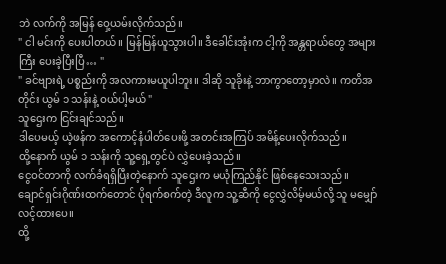ဘဲ လက်ကို အမြန် ဝှေ့ယမ်းလိုက်သည်။
" ငါ မင်းကို ပေးပါတယ်။ မြန်မြန်ယူသွားပါ။ ဒီခေါင်းအုံးက ငါ့ကို အန္တရာယ်တွေ အများကြီး ပေးခဲ့ပြီးပြီ… "
" ခင်ဗျားရဲ့ ပစ္စည်းကို အလကားမယူပါဘူး။ ဒါဆို သူခိုးနဲ့ ဘာကွာတော့မှာလဲ။ ကတိအတိုင်း ယွမ် ၁ သန်းနဲ့ ဝယ်ပါ့မယ် "
သူဌေးက ငြင်းချင်သည်။
ဒါပေမယ့် ယဲ့ဖန်က အကောင့်နံပါတ်ပေးဖို့ အတင်းအကြပ် အမိန့်ပေးလိုက်သည်။
ထို့နောက် ယွမ် ၁ သန်းကို သူ့ရှေ့တွင်ပဲ လွှဲပေးခဲ့သည်။
ငွေဝင်တာကို လက်ခံရရှိပြီးတဲ့နောက် သူဌေးက မယုံကြည်နိုင် ဖြစ်နေသေးသည်။
ချောင်ရှင်းဂိုဏ်းထက်တောင် ပိုရက်စက်တဲ့ ဒီလူက သူ့ဆီကို ငွေလွှဲလိမ့်မယ်လို့ သူ မမျှော်လင့်ထားပေ။
ထို့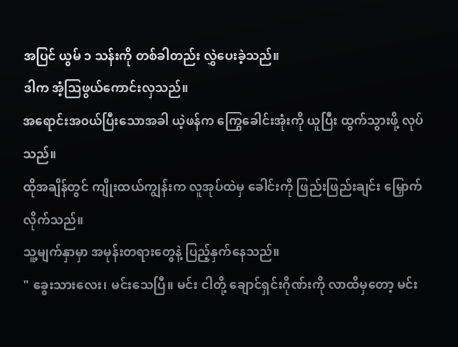အပြင် ယွမ် ၁ သန်းကို တစ်ခါတည်း လွှဲပေးခဲ့သည်။
ဒါက အံ့သြဖွယ်ကောင်းလှသည်။
အရောင်းအ၀ယ်ပြီးသောအခါ ယဲ့ဖန်က ကြွေခေါင်းအုံးကို ယူပြီး ထွက်သွားဖို့ လုပ်သည်။
ထိုအချိန်တွင် ကျိုးထယ်ကျွန်းက လူအုပ်ထဲမှ ခေါင်းကို ဖြည်းဖြည်းချင်း မြှောက်လိုက်သည်။
သူ့မျက်နှာမှာ အမုန်းတရားတွေနဲ့ ပြည့်နှက်နေသည်။
" ခွေးသားလေး၊ မင်းသေပြီ။ မင်း ငါတို့ ချောင်ရှင်းဂိုဏ်းကို လာထိမှတော့ မင်း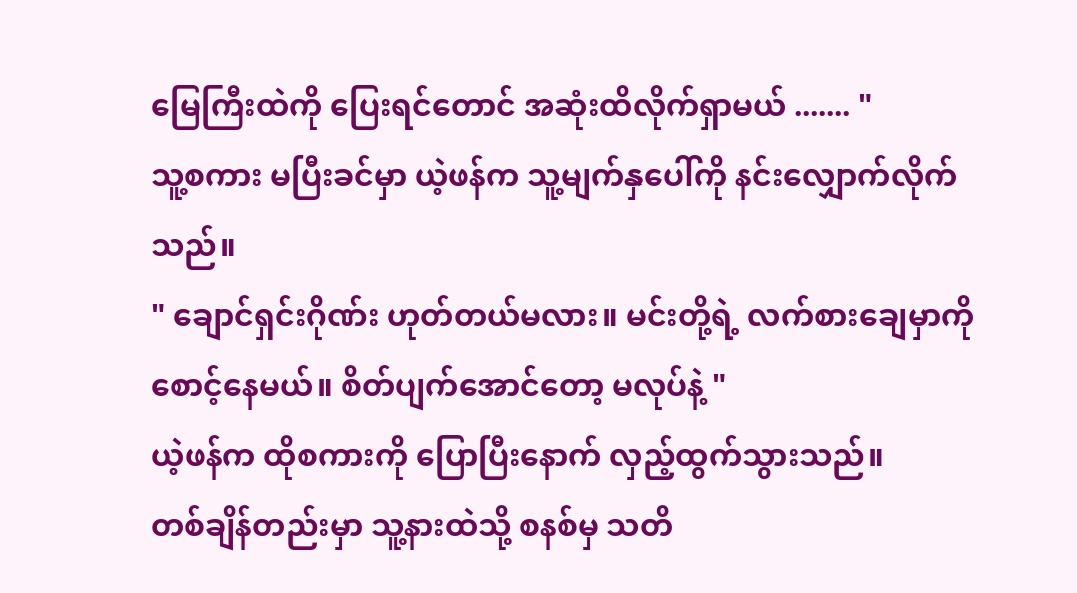မြေကြီးထဲကို ပြေးရင်တောင် အဆုံးထိလိုက်ရှာမယ် ....... "
သူ့စကား မပြီးခင်မှာ ယဲ့ဖန်က သူ့မျက်နှပေါ်ကို နင်းလျှောက်လိုက်သည်။
" ချောင်ရှင်းဂိုဏ်း ဟုတ်တယ်မလား။ မင်းတို့ရဲ့ လက်စားချေမှာကို စောင့်နေမယ်။ စိတ်ပျက်အောင်တော့ မလုပ်နဲ့ "
ယဲ့ဖန်က ထိုစကားကို ပြောပြီးနောက် လှည့်ထွက်သွားသည်။
တစ်ချိန်တည်းမှာ သူ့နားထဲသို့ စနစ်မှ သတိ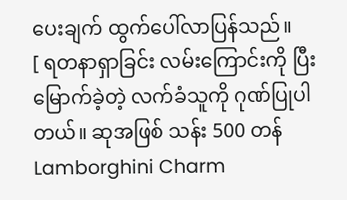ပေးချက် ထွက်ပေါ်လာပြန်သည်။
[ ရတနာရှာခြင်း လမ်းကြောင်းကို ပြီးမြောက်ခဲ့တဲ့ လက်ခံသူကို ဂုဏ်ပြုပါတယ်။ ဆုအဖြစ် သန်း 500 တန် Lamborghini Charm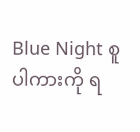Blue Night စူပါကားကို ရ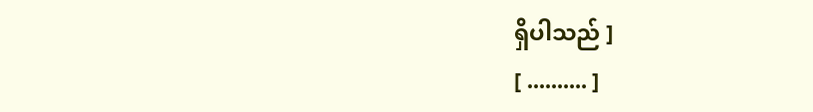ရှိပါသည် ]
[ .......... ]